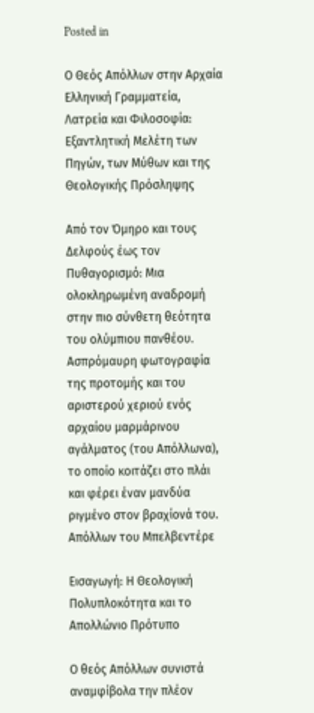Posted in

Ο Θεός Απόλλων στην Αρχαία Ελληνική Γραμματεία, Λατρεία και Φιλοσοφία: Εξαντλητική Μελέτη των Πηγών, των Μύθων και της Θεολογικής Πρόσληψης

Από τον Όμηρο και τους Δελφούς έως τον Πυθαγορισμό: Μια ολοκληρωμένη αναδρομή στην πιο σύνθετη θεότητα του ολύμπιου πανθέου.
Ασπρόμαυρη φωτογραφία της προτομής και του αριστερού χεριού ενός αρχαίου μαρμάρινου αγάλματος (του Απόλλωνα), το οποίο κοιτάζει στο πλάι και φέρει έναν μανδύα ριγμένο στον βραχίονά του.
Απόλλων του Μπελβεντέρε

Εισαγωγή: Η Θεολογική Πολυπλοκότητα και το Απολλώνιο Πρότυπο

Ο θεός Απόλλων συνιστά αναμφίβολα την πλέον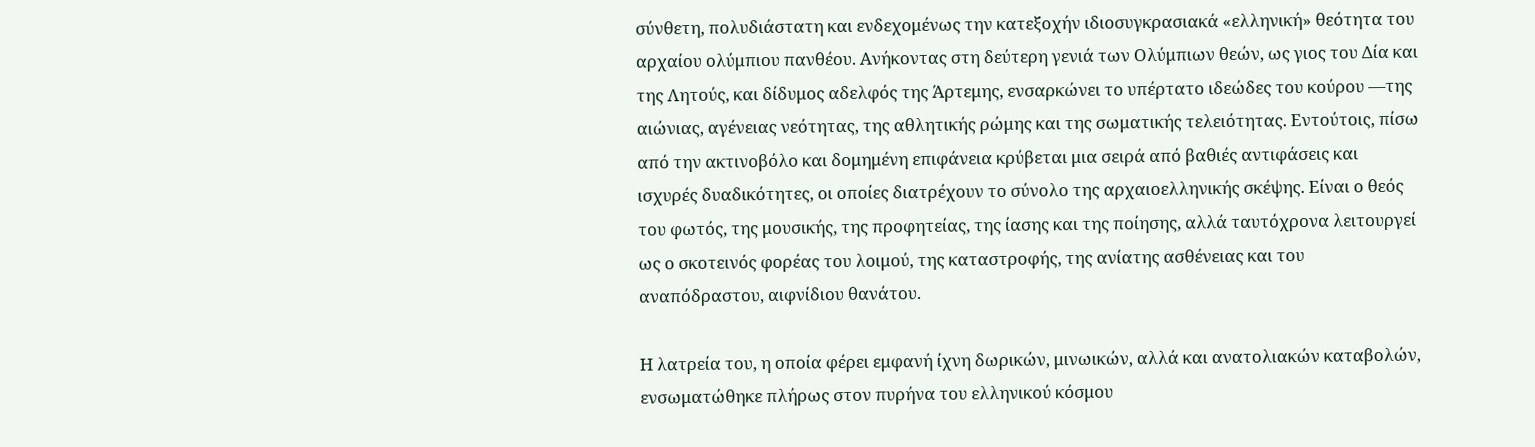σύνθετη, πολυδιάστατη και ενδεχομένως την κατεξοχήν ιδιοσυγκρασιακά «ελληνική» θεότητα του αρχαίου ολύμπιου πανθέου. Ανήκοντας στη δεύτερη γενιά των Ολύμπιων θεών, ως γιος του Δία και της Λητούς, και δίδυμος αδελφός της Άρτεμης, ενσαρκώνει το υπέρτατο ιδεώδες του κούρου —της αιώνιας, αγένειας νεότητας, της αθλητικής ρώμης και της σωματικής τελειότητας. Εντούτοις, πίσω από την ακτινοβόλο και δομημένη επιφάνεια κρύβεται μια σειρά από βαθιές αντιφάσεις και ισχυρές δυαδικότητες, οι οποίες διατρέχουν το σύνολο της αρχαιοελληνικής σκέψης. Είναι ο θεός του φωτός, της μουσικής, της προφητείας, της ίασης και της ποίησης, αλλά ταυτόχρονα λειτουργεί ως ο σκοτεινός φορέας του λοιμού, της καταστροφής, της ανίατης ασθένειας και του αναπόδραστου, αιφνίδιου θανάτου.

Η λατρεία του, η οποία φέρει εμφανή ίχνη δωρικών, μινωικών, αλλά και ανατολιακών καταβολών, ενσωματώθηκε πλήρως στον πυρήνα του ελληνικού κόσμου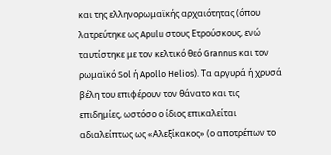και της ελληνορωμαϊκής αρχαιότητας (όπου λατρεύτηκε ως Apulu στους Ετρούσκους, ενώ ταυτίστηκε με τον κελτικό θεό Grannus και τον ρωμαϊκό Sol ή Apollo Helios). Τα αργυρά ή χρυσά βέλη του επιφέρουν τον θάνατο και τις επιδημίες, ωστόσο ο ίδιος επικαλείται αδιαλείπτως ως «Αλεξίκακος» (ο αποτρέπων το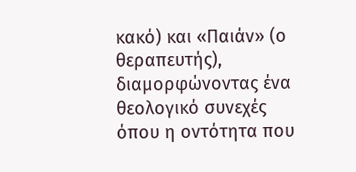κακό) και «Παιάν» (ο θεραπευτής), διαμορφώνοντας ένα θεολογικό συνεχές όπου η οντότητα που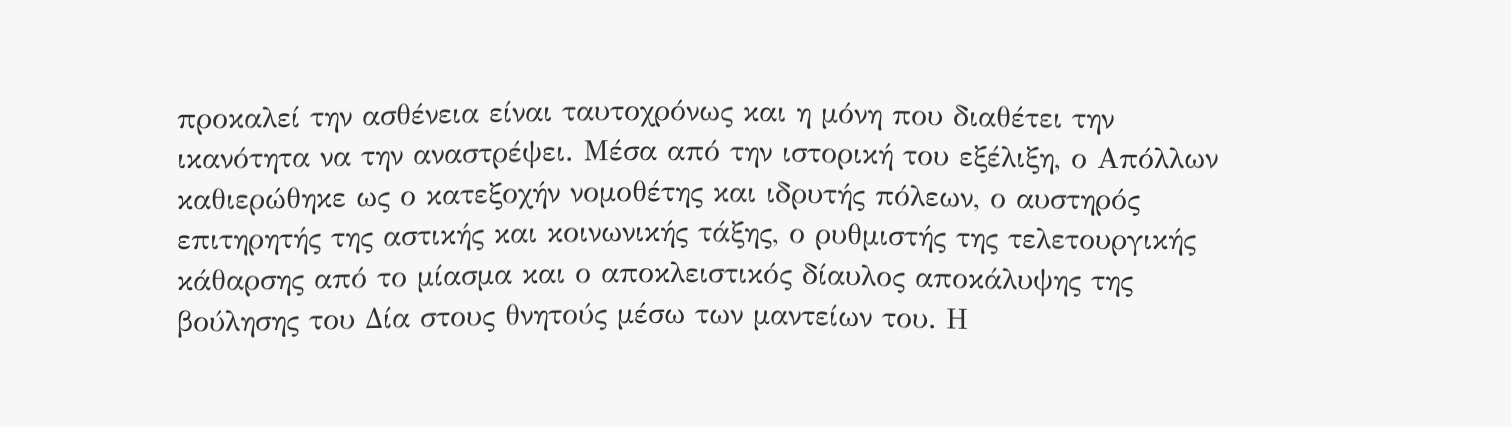προκαλεί την ασθένεια είναι ταυτοχρόνως και η μόνη που διαθέτει την ικανότητα να την αναστρέψει. Μέσα από την ιστορική του εξέλιξη, ο Απόλλων καθιερώθηκε ως ο κατεξοχήν νομοθέτης και ιδρυτής πόλεων, ο αυστηρός επιτηρητής της αστικής και κοινωνικής τάξης, ο ρυθμιστής της τελετουργικής κάθαρσης από το μίασμα και ο αποκλειστικός δίαυλος αποκάλυψης της βούλησης του Δία στους θνητούς μέσω των μαντείων του. Η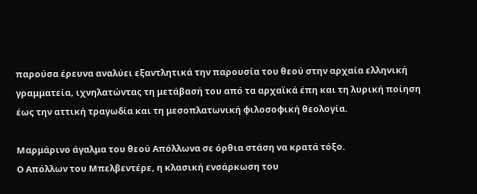παρούσα έρευνα αναλύει εξαντλητικά την παρουσία του θεού στην αρχαία ελληνική γραμματεία, ιχνηλατώντας τη μετάβασή του από τα αρχαϊκά έπη και τη λυρική ποίηση έως την αττική τραγωδία και τη μεσοπλατωνική φιλοσοφική θεολογία.

Μαρμάρινο άγαλμα του θεού Απόλλωνα σε όρθια στάση να κρατά τόξο.
Ο Απόλλων του Μπελβεντέρε, η κλασική ενσάρκωση του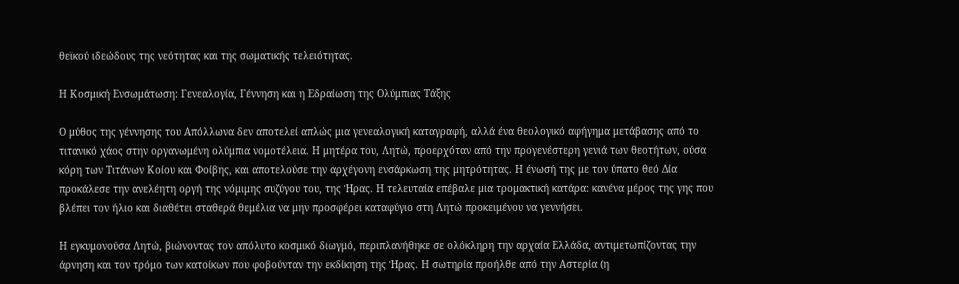θεϊκού ιδεώδους της νεότητας και της σωματικής τελειότητας.

Η Κοσμική Ενσωμάτωση: Γενεαλογία, Γέννηση και η Εδραίωση της Ολύμπιας Τάξης

Ο μύθος της γέννησης του Απόλλωνα δεν αποτελεί απλώς μια γενεαλογική καταγραφή, αλλά ένα θεολογικό αφήγημα μετάβασης από το τιτανικό χάος στην οργανωμένη ολύμπια νομοτέλεια. Η μητέρα του, Λητώ, προερχόταν από την προγενέστερη γενιά των θεοτήτων, ούσα κόρη των Τιτάνων Κοίου και Φοίβης, και αποτελούσε την αρχέγονη ενσάρκωση της μητρότητας. Η ένωσή της με τον ύπατο θεό Δία προκάλεσε την ανελέητη οργή της νόμιμης συζύγου του, της Ήρας. Η τελευταία επέβαλε μια τρομακτική κατάρα: κανένα μέρος της γης που βλέπει τον ήλιο και διαθέτει σταθερά θεμέλια να μην προσφέρει καταφύγιο στη Λητώ προκειμένου να γεννήσει.

Η εγκυμονούσα Λητώ, βιώνοντας τον απόλυτο κοσμικό διωγμό, περιπλανήθηκε σε ολόκληρη την αρχαία Ελλάδα, αντιμετωπίζοντας την άρνηση και τον τρόμο των κατοίκων που φοβούνταν την εκδίκηση της Ήρας. Η σωτηρία προήλθε από την Αστερία (η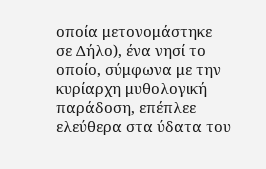οποία μετονομάστηκε σε Δήλο), ένα νησί το οποίο, σύμφωνα με την κυρίαρχη μυθολογική παράδοση, επέπλεε ελεύθερα στα ύδατα του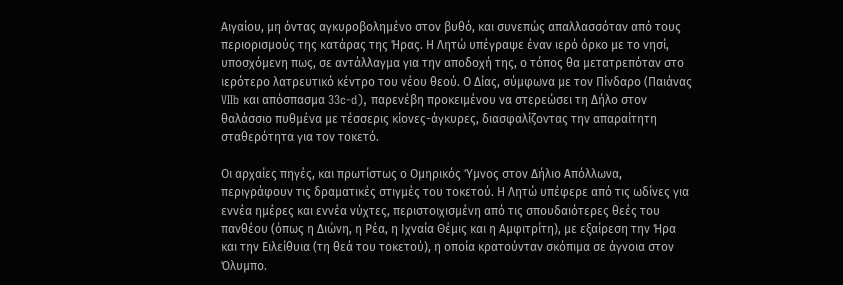Αιγαίου, μη όντας αγκυροβολημένο στον βυθό, και συνεπώς απαλλασσόταν από τους περιορισμούς της κατάρας της Ήρας. Η Λητώ υπέγραψε έναν ιερό όρκο με το νησί, υποσχόμενη πως, σε αντάλλαγμα για την αποδοχή της, ο τόπος θα μετατρεπόταν στο ιερότερο λατρευτικό κέντρο του νέου θεού. Ο Δίας, σύμφωνα με τον Πίνδαρο (Παιάνας VIIb και απόσπασμα 33c-d), παρενέβη προκειμένου να στερεώσει τη Δήλο στον θαλάσσιο πυθμένα με τέσσερις κίονες-άγκυρες, διασφαλίζοντας την απαραίτητη σταθερότητα για τον τοκετό.

Οι αρχαίες πηγές, και πρωτίστως ο Ομηρικός Ύμνος στον Δήλιο Απόλλωνα, περιγράφουν τις δραματικές στιγμές του τοκετού. Η Λητώ υπέφερε από τις ωδίνες για εννέα ημέρες και εννέα νύχτες, περιστοιχισμένη από τις σπουδαιότερες θεές του πανθέου (όπως η Διώνη, η Ρέα, η Ιχναία Θέμις και η Αμφιτρίτη), με εξαίρεση την Ήρα και την Ειλείθυια (τη θεά του τοκετού), η οποία κρατούνταν σκόπιμα σε άγνοια στον Όλυμπο.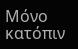Μόνο κατόπιν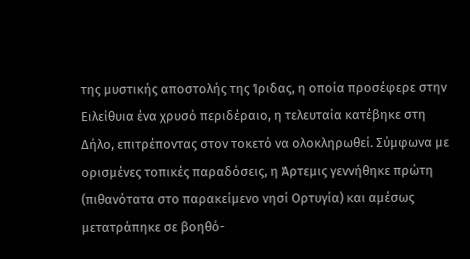της μυστικής αποστολής της Ίριδας, η οποία προσέφερε στην Ειλείθυια ένα χρυσό περιδέραιο, η τελευταία κατέβηκε στη Δήλο, επιτρέποντας στον τοκετό να ολοκληρωθεί. Σύμφωνα με ορισμένες τοπικές παραδόσεις, η Άρτεμις γεννήθηκε πρώτη (πιθανότατα στο παρακείμενο νησί Ορτυγία) και αμέσως μετατράπηκε σε βοηθό-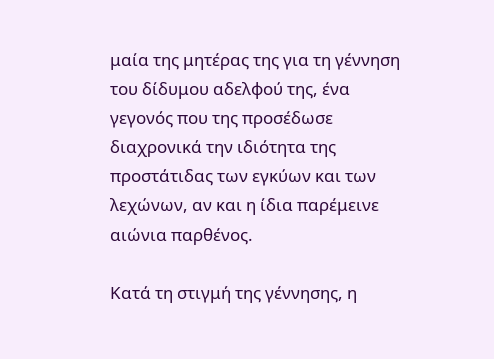μαία της μητέρας της για τη γέννηση του δίδυμου αδελφού της, ένα γεγονός που της προσέδωσε διαχρονικά την ιδιότητα της προστάτιδας των εγκύων και των λεχώνων, αν και η ίδια παρέμεινε αιώνια παρθένος.

Κατά τη στιγμή της γέννησης, η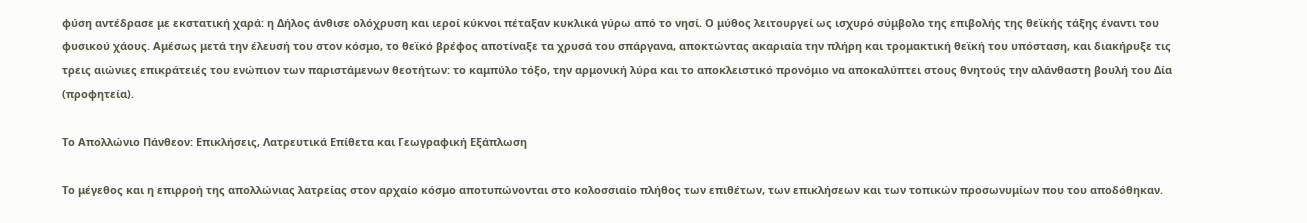φύση αντέδρασε με εκστατική χαρά: η Δήλος άνθισε ολόχρυση και ιεροί κύκνοι πέταξαν κυκλικά γύρω από το νησί. Ο μύθος λειτουργεί ως ισχυρό σύμβολο της επιβολής της θεϊκής τάξης έναντι του φυσικού χάους. Αμέσως μετά την έλευσή του στον κόσμο, το θεϊκό βρέφος αποτίναξε τα χρυσά του σπάργανα, αποκτώντας ακαριαία την πλήρη και τρομακτική θεϊκή του υπόσταση, και διακήρυξε τις τρεις αιώνιες επικράτειές του ενώπιον των παριστάμενων θεοτήτων: το καμπύλο τόξο, την αρμονική λύρα και το αποκλειστικό προνόμιο να αποκαλύπτει στους θνητούς την αλάνθαστη βουλή του Δία (προφητεία).

Το Απολλώνιο Πάνθεον: Επικλήσεις, Λατρευτικά Επίθετα και Γεωγραφική Εξάπλωση

Το μέγεθος και η επιρροή της απολλώνιας λατρείας στον αρχαίο κόσμο αποτυπώνονται στο κολοσσιαίο πλήθος των επιθέτων, των επικλήσεων και των τοπικών προσωνυμίων που του αποδόθηκαν.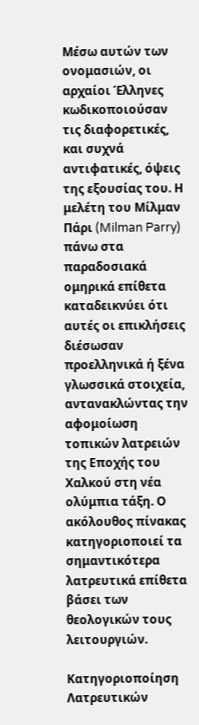Μέσω αυτών των ονομασιών, οι αρχαίοι Έλληνες κωδικοποιούσαν τις διαφορετικές, και συχνά αντιφατικές, όψεις της εξουσίας του. Η μελέτη του Μίλμαν Πάρι (Milman Parry) πάνω στα παραδοσιακά ομηρικά επίθετα καταδεικνύει ότι αυτές οι επικλήσεις διέσωσαν προελληνικά ή ξένα γλωσσικά στοιχεία, αντανακλώντας την αφομοίωση τοπικών λατρειών της Εποχής του Χαλκού στη νέα ολύμπια τάξη. Ο ακόλουθος πίνακας κατηγοριοποιεί τα σημαντικότερα λατρευτικά επίθετα βάσει των θεολογικών τους λειτουργιών.

Κατηγοριοποίηση Λατρευτικών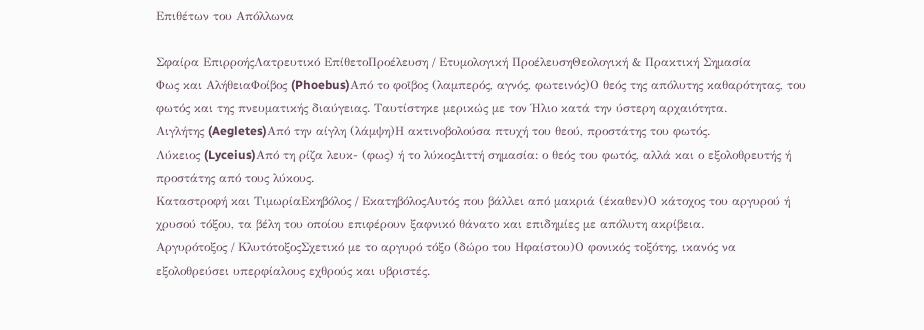Επιθέτων του Απόλλωνα

Σφαίρα ΕπιρροήςΛατρευτικό ΕπίθετοΠροέλευση / Ετυμολογική ΠροέλευσηΘεολογική & Πρακτική Σημασία
Φως και ΑλήθειαΦοίβος (Phoebus)Από το φοῖβος (λαμπερός, αγνός, φωτεινός)Ο θεός της απόλυτης καθαρότητας, του φωτός και της πνευματικής διαύγειας. Ταυτίστηκε μερικώς με τον Ήλιο κατά την ύστερη αρχαιότητα.
Αιγλήτης (Aegletes)Από την αίγλη (λάμψη)Η ακτινοβολούσα πτυχή του θεού, προστάτης του φωτός.
Λύκειος (Lyceius)Από τη ρίζα λευκ- (φως) ή το λύκοςΔιττή σημασία: ο θεός του φωτός, αλλά και ο εξολοθρευτής ή προστάτης από τους λύκους.
Καταστροφή και ΤιμωρίαΕκηβόλος / ΕκατηβόλοςΑυτός που βάλλει από μακριά (έκαθεν)Ο κάτοχος του αργυρού ή χρυσού τόξου, τα βέλη του οποίου επιφέρουν ξαφνικό θάνατο και επιδημίες με απόλυτη ακρίβεια.
Αργυρότοξος / ΚλυτότοξοςΣχετικό με το αργυρό τόξο (δώρο του Ηφαίστου)Ο φονικός τοξότης, ικανός να εξολοθρεύσει υπερφίαλους εχθρούς και υβριστές.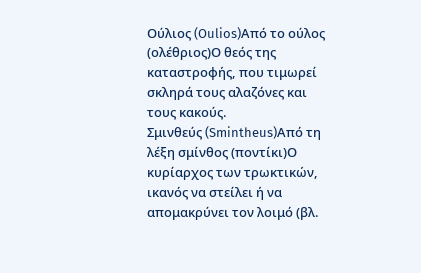Ούλιος (Oulios)Από το ούλος (ολέθριος)Ο θεός της καταστροφής, που τιμωρεί σκληρά τους αλαζόνες και τους κακούς.
Σμινθεύς (Smintheus)Από τη λέξη σμίνθος (ποντίκι)Ο κυρίαρχος των τρωκτικών, ικανός να στείλει ή να απομακρύνει τον λοιμό (βλ.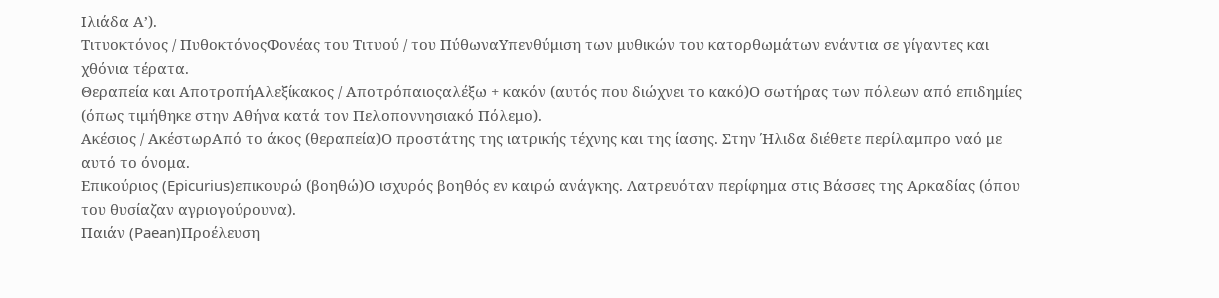Ιλιάδα Α’).
Τιτυοκτόνος / ΠυθοκτόνοςΦονέας του Τιτυού / του ΠύθωναΥπενθύμιση των μυθικών του κατορθωμάτων ενάντια σε γίγαντες και χθόνια τέρατα.
Θεραπεία και ΑποτροπήΑλεξίκακος / Αποτρόπαιοςαλέξω + κακόν (αυτός που διώχνει το κακό)Ο σωτήρας των πόλεων από επιδημίες (όπως τιμήθηκε στην Αθήνα κατά τον Πελοποννησιακό Πόλεμο).
Ακέσιος / ΑκέστωρΑπό το άκος (θεραπεία)Ο προστάτης της ιατρικής τέχνης και της ίασης. Στην Ήλιδα διέθετε περίλαμπρο ναό με αυτό το όνομα.
Επικούριος (Epicurius)επικουρώ (βοηθώ)Ο ισχυρός βοηθός εν καιρώ ανάγκης. Λατρευόταν περίφημα στις Βάσσες της Αρκαδίας (όπου του θυσίαζαν αγριογούρουνα).
Παιάν (Paean)Προέλευση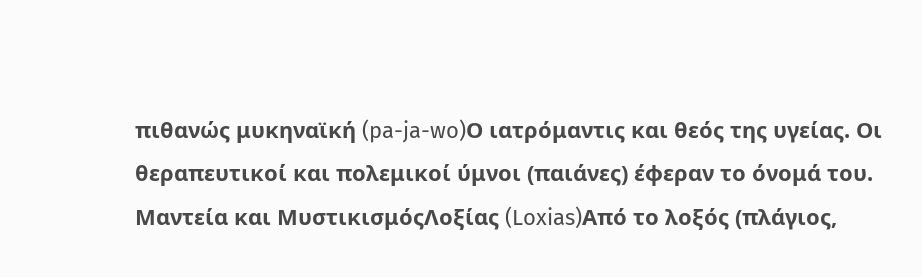πιθανώς μυκηναϊκή (pa-ja-wo)Ο ιατρόμαντις και θεός της υγείας. Οι θεραπευτικοί και πολεμικοί ύμνοι (παιάνες) έφεραν το όνομά του.
Μαντεία και ΜυστικισμόςΛοξίας (Loxias)Από το λοξός (πλάγιος,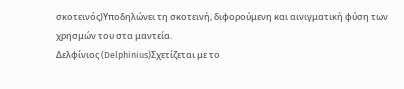σκοτεινός)Υποδηλώνει τη σκοτεινή, διφορούμενη και αινιγματική φύση των χρησμών του στα μαντεία.
Δελφίνιος (Delphinius)Σχετίζεται με το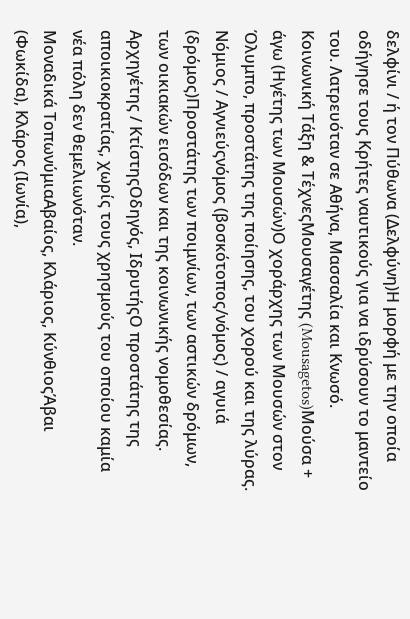δελφίνι / ή τον Πύθωνα (Δελφύνη)Η μορφή με την οποία οδήγησε τους Κρήτες ναυτικούς για να ιδρύσουν το μαντείο του. Λατρευόταν σε Αθήνα, Μασσαλία και Κνωσό.
Κοινωνική Τάξη & ΤέχνεςΜουσαγέτης (Mousagetos)Μούσα + άγω (Ηγέτης των Μουσών)Ο χοράρχης των Μουσών στον Όλυμπο, προστάτης της ποίησης, του χορού και της λύρας.
Νόμιος / Αγνιεύςνόμος (βοσκότοπος/νόμος) / αγυιά (δρόμος)Προστάτης των ποιμνίων, των αστικών δρόμων, των οικιακών εισόδων και της κοινωνικής νομοθεσίας.
Αρχηγέτης / ΚτίστηςΟδηγός, ΙδρυτήςΟ προστάτης της αποικιοκρατίας, χωρίς τους χρησμούς του οποίου καμία νέα πόλη δεν θεμελιωνόταν.
Μοναδικά ΤοπωνύμιαΑβαίος, Κλάριος, ΚύνθιοςΆβαι (Φωκίδα), Κλάρος (Ιωνία),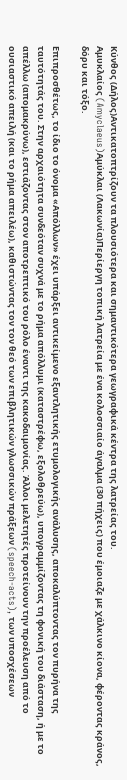Κύνθος (Δήλος)Αντικατοπτρίζουν τα πλουσιότερα και σημαντικότερα γεωγραφικά κέντρα της λατρείας του.
Αμυκλαίος (Amyclaeus)Αμύκλαι (Λακωνία)Περίεργη τοπική λατρεία με ένα κολοσσιαίο άγαλμα (30 πήχεις) που έμοιαζε με χάλκινο κίονα, φέροντας κράνος, δόρυ και τόξο.

Επιπροσθέτως, το ίδιο το όνομα «Απόλλων» έχει υπάρξει αντικείμενο εξαντλητικής ετυμολογικής ανάλυσης, αποκαλύπτοντας τον πυρήνα της ταυτότητάς του. Στην αρχαιότητα συνδεόταν συχνά με το ρήμα απόλλυμι (καταστρέφω, εξολοθρεύω), υπογραμμίζοντας τη φονική του διάσταση, ή με το απέλλω (απομακρύνω), εστιάζοντας στον αποτρεπτικό του ρόλο έναντι της κακοδαιμονίας. Άλλοι μελετητές προτείνουν την προέλευση από το ουσιαστικό απειλή (και το ρήμα απειλέω), καθιστώντας τον τον θεό των επιβλητικών γλωσσικών πράξεων (speech-acts), των υποσχέσεων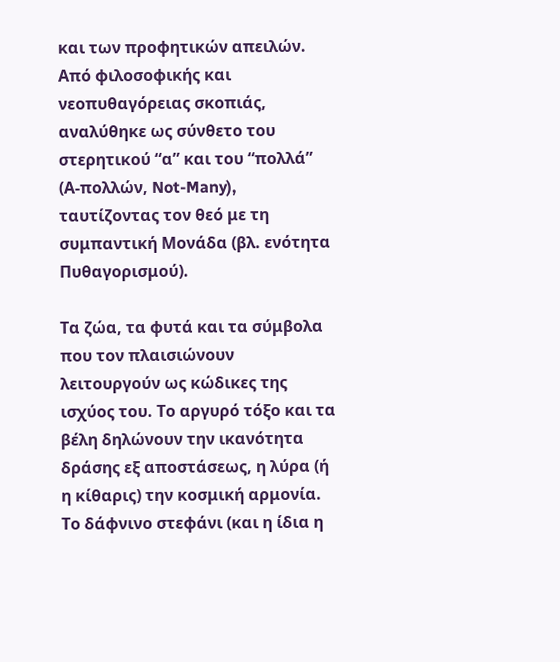και των προφητικών απειλών. Από φιλοσοφικής και νεοπυθαγόρειας σκοπιάς, αναλύθηκε ως σύνθετο του στερητικού “α” και του “πολλά” (Α-πολλών, Not-Many), ταυτίζοντας τον θεό με τη συμπαντική Μονάδα (βλ. ενότητα Πυθαγορισμού).

Τα ζώα, τα φυτά και τα σύμβολα που τον πλαισιώνουν λειτουργούν ως κώδικες της ισχύος του. Το αργυρό τόξο και τα βέλη δηλώνουν την ικανότητα δράσης εξ αποστάσεως, η λύρα (ή η κίθαρις) την κοσμική αρμονία. Το δάφνινο στεφάνι (και η ίδια η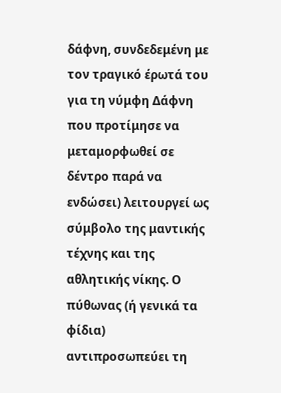δάφνη, συνδεδεμένη με τον τραγικό έρωτά του για τη νύμφη Δάφνη που προτίμησε να μεταμορφωθεί σε δέντρο παρά να ενδώσει) λειτουργεί ως σύμβολο της μαντικής τέχνης και της αθλητικής νίκης. Ο πύθωνας (ή γενικά τα φίδια) αντιπροσωπεύει τη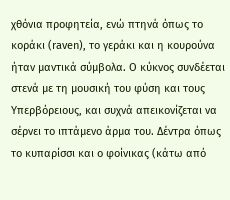χθόνια προφητεία, ενώ πτηνά όπως το κοράκι (raven), το γεράκι και η κουρούνα ήταν μαντικά σύμβολα. Ο κύκνος συνδέεται στενά με τη μουσική του φύση και τους Υπερβόρειους, και συχνά απεικονίζεται να σέρνει το ιπτάμενο άρμα του. Δέντρα όπως το κυπαρίσσι και ο φοίνικας (κάτω από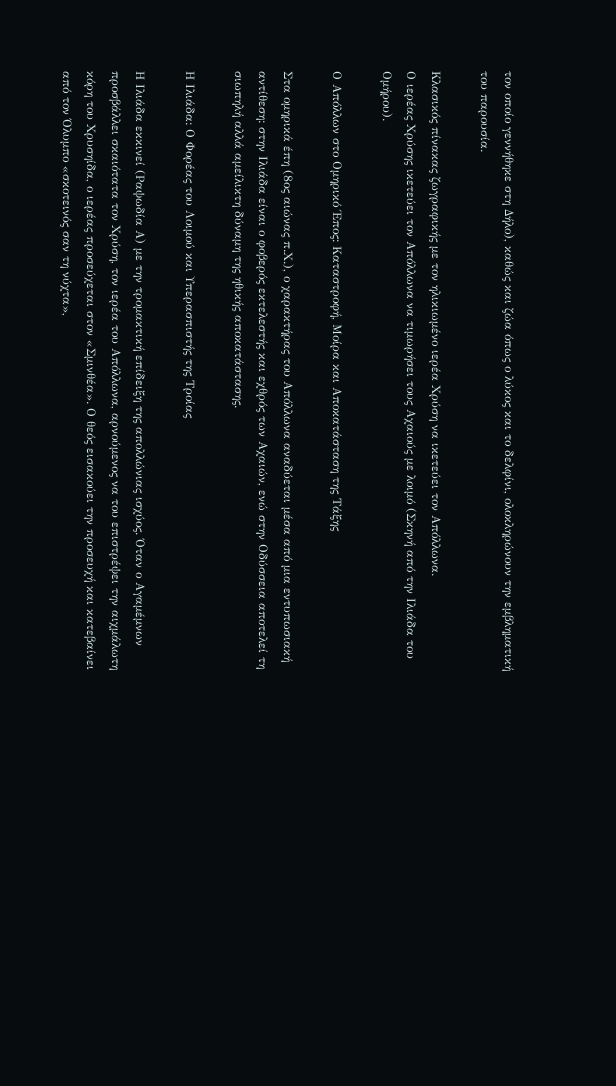τον οποίο γεννήθηκε στη Δήλο), καθώς και ζώα όπως ο λύκος και το δελφίνι, ολοκληρώνουν την εμβληματική του παρουσία.

Κλασικός πίνακας ζωγραφικής με τον ηλικιωμένο ιερέα Χρύση να ικετεύει τον Απόλλωνα.
Ο ιερέας Χρύσης ικετεύει τον Απόλλωνα να τιμωρήσει τους Αχαιούς με λοιμό (Σκηνή από την Ιλιάδα του Ομήρου).

Ο Απόλλων στο Ομηρικό Έπος: Καταστροφή, Μοίρα και Αποκατάσταση της Τάξης

Στα ομηρικά έπη (8ος αιώνας π.Χ.), ο χαρακτήρας του Απόλλωνα αναδύεται μέσα από μια εντυπωσιακή αντίθεση: στην Ιλιάδα είναι ο φοβερός εκτελεστής και εχθρός των Αχαιών, ενώ στην Οδύσσεια αποτελεί τη σιωπηλή αλλά αμείλικτη δύναμη της ηθικής αποκατάστασης.

Η Ιλιάδα: Ο Φορέας του Λοιμού και Υπερασπιστής της Τροίας

Η Ιλιάδα εκκινεί (Ραψωδία Α) με την τρομακτική επίδειξη της απολλώνιας ισχύος. Όταν ο Αγαμέμνων προσβάλλει σκαιότατα τον Χρύση, τον ιερέα του Απόλλωνα, αρνούμενος να του επιστρέψει την αιχμάλωτη κόρη του Χρυσηίδα, ο ιερέας προσεύχεται στον «Σμινθέα». Ο θεός εισακούει την προσευχή και κατεβαίνει από τον Όλυμπο «σκοτεινός σαν τη νύχτα»,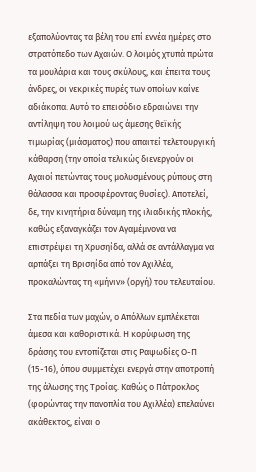εξαπολύοντας τα βέλη του επί εννέα ημέρες στο στρατόπεδο των Αχαιών. Ο λοιμός χτυπά πρώτα τα μουλάρια και τους σκύλους, και έπειτα τους άνδρες, οι νεκρικές πυρές των οποίων καίνε αδιάκοπα. Αυτό το επεισόδιο εδραιώνει την αντίληψη του λοιμού ως άμεσης θεϊκής τιμωρίας (μιάσματος) που απαιτεί τελετουργική κάθαρση (την οποία τελικώς διενεργούν οι Αχαιοί πετώντας τους μολυσμένους ρύπους στη θάλασσα και προσφέροντας θυσίες). Αποτελεί, δε, την κινητήρια δύναμη της ιλιαδικής πλοκής, καθώς εξαναγκάζει τον Αγαμέμνονα να επιστρέψει τη Χρυσηίδα, αλλά σε αντάλλαγμα να αρπάξει τη Βρισηίδα από τον Αχιλλέα, προκαλώντας τη «μήνιν» (οργή) του τελευταίου.

Στα πεδία των μαχών, ο Απόλλων εμπλέκεται άμεσα και καθοριστικά. Η κορύφωση της δράσης του εντοπίζεται στις Ραψωδίες Ο-Π (15-16), όπου συμμετέχει ενεργά στην αποτροπή της άλωσης της Τροίας. Καθώς ο Πάτροκλος (φορώντας την πανοπλία του Αχιλλέα) επελαύνει ακάθεκτος, είναι ο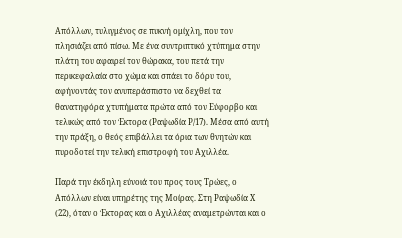Απόλλων, τυλιγμένος σε πυκνή ομίχλη, που τον πλησιάζει από πίσω. Με ένα συντριπτικό χτύπημα στην πλάτη του αφαιρεί τον θώρακα, του πετά την περικεφαλαία στο χώμα και σπάει το δόρυ του, αφήνοντάς τον ανυπεράσπιστο να δεχθεί τα θανατηφόρα χτυπήματα πρώτα από τον Εύφορβο και τελικώς από τον Έκτορα (Ραψωδία Ρ/17). Μέσα από αυτή την πράξη, ο θεός επιβάλλει τα όρια των θνητών και πυροδοτεί την τελική επιστροφή του Αχιλλέα.

Παρά την έκδηλη εύνοιά του προς τους Τρώες, ο Απόλλων είναι υπηρέτης της Μοίρας. Στη Ραψωδία Χ (22), όταν ο Έκτορας και ο Αχιλλέας αναμετρώνται και ο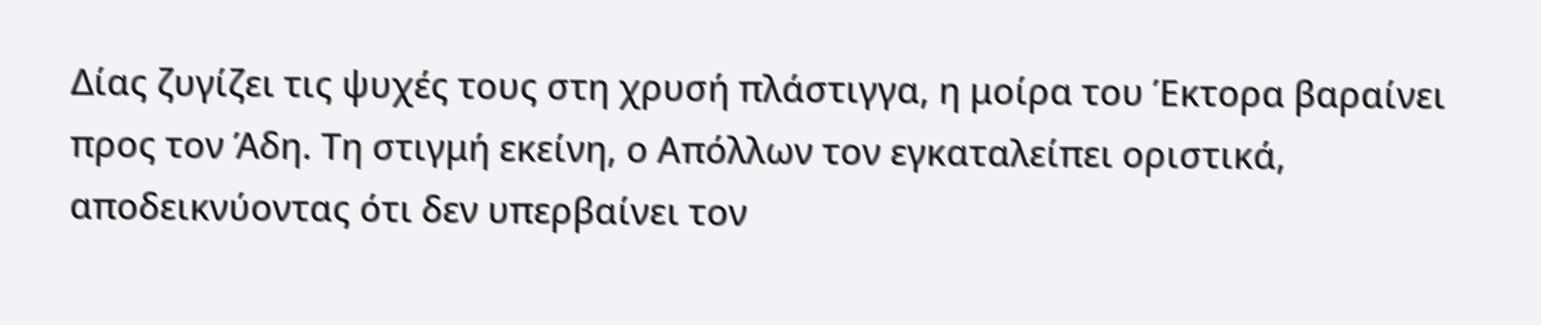Δίας ζυγίζει τις ψυχές τους στη χρυσή πλάστιγγα, η μοίρα του Έκτορα βαραίνει προς τον Άδη. Τη στιγμή εκείνη, ο Απόλλων τον εγκαταλείπει οριστικά, αποδεικνύοντας ότι δεν υπερβαίνει τον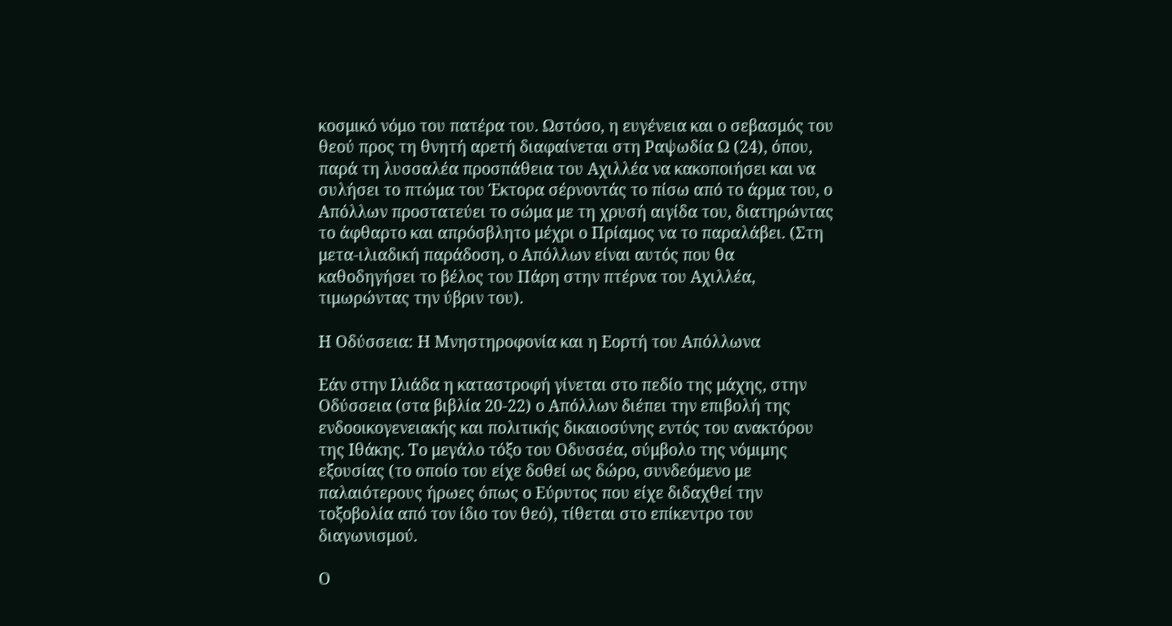κοσμικό νόμο του πατέρα του. Ωστόσο, η ευγένεια και ο σεβασμός του θεού προς τη θνητή αρετή διαφαίνεται στη Ραψωδία Ω (24), όπου, παρά τη λυσσαλέα προσπάθεια του Αχιλλέα να κακοποιήσει και να συλήσει το πτώμα του Έκτορα σέρνοντάς το πίσω από το άρμα του, ο Απόλλων προστατεύει το σώμα με τη χρυσή αιγίδα του, διατηρώντας το άφθαρτο και απρόσβλητο μέχρι ο Πρίαμος να το παραλάβει. (Στη μετα-ιλιαδική παράδοση, ο Απόλλων είναι αυτός που θα καθοδηγήσει το βέλος του Πάρη στην πτέρνα του Αχιλλέα, τιμωρώντας την ύβριν του).

Η Οδύσσεια: Η Μνηστηροφονία και η Εορτή του Απόλλωνα

Εάν στην Ιλιάδα η καταστροφή γίνεται στο πεδίο της μάχης, στην Οδύσσεια (στα βιβλία 20-22) ο Απόλλων διέπει την επιβολή της ενδοοικογενειακής και πολιτικής δικαιοσύνης εντός του ανακτόρου της Ιθάκης. Το μεγάλο τόξο του Οδυσσέα, σύμβολο της νόμιμης εξουσίας (το οποίο του είχε δοθεί ως δώρο, συνδεόμενο με παλαιότερους ήρωες όπως ο Εύρυτος που είχε διδαχθεί την τοξοβολία από τον ίδιο τον θεό), τίθεται στο επίκεντρο του διαγωνισμού.

Ο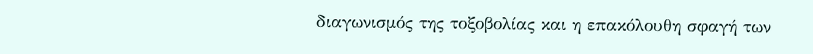διαγωνισμός της τοξοβολίας και η επακόλουθη σφαγή των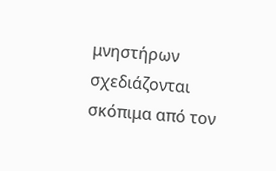μνηστήρων σχεδιάζονται σκόπιμα από τον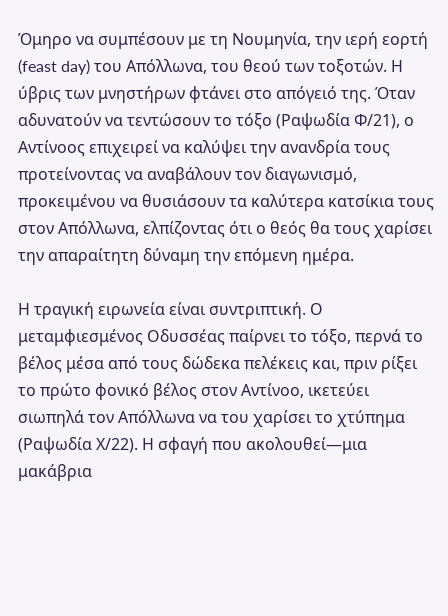Όμηρο να συμπέσουν με τη Νουμηνία, την ιερή εορτή (feast day) του Απόλλωνα, του θεού των τοξοτών. Η ύβρις των μνηστήρων φτάνει στο απόγειό της. Όταν αδυνατούν να τεντώσουν το τόξο (Ραψωδία Φ/21), ο Αντίνοος επιχειρεί να καλύψει την ανανδρία τους προτείνοντας να αναβάλουν τον διαγωνισμό, προκειμένου να θυσιάσουν τα καλύτερα κατσίκια τους στον Απόλλωνα, ελπίζοντας ότι ο θεός θα τους χαρίσει την απαραίτητη δύναμη την επόμενη ημέρα.

Η τραγική ειρωνεία είναι συντριπτική. Ο μεταμφιεσμένος Οδυσσέας παίρνει το τόξο, περνά το βέλος μέσα από τους δώδεκα πελέκεις και, πριν ρίξει το πρώτο φονικό βέλος στον Αντίνοο, ικετεύει σιωπηλά τον Απόλλωνα να του χαρίσει το χτύπημα (Ραψωδία Χ/22). Η σφαγή που ακολουθεί—μια μακάβρια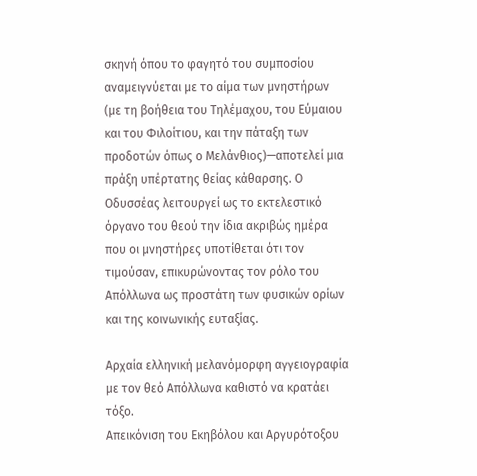σκηνή όπου το φαγητό του συμποσίου αναμειγνύεται με το αίμα των μνηστήρων (με τη βοήθεια του Τηλέμαχου, του Εύμαιου και του Φιλοίτιου, και την πάταξη των προδοτών όπως ο Μελάνθιος)—αποτελεί μια πράξη υπέρτατης θείας κάθαρσης. Ο Οδυσσέας λειτουργεί ως το εκτελεστικό όργανο του θεού την ίδια ακριβώς ημέρα που οι μνηστήρες υποτίθεται ότι τον τιμούσαν, επικυρώνοντας τον ρόλο του Απόλλωνα ως προστάτη των φυσικών ορίων και της κοινωνικής ευταξίας.

Αρχαία ελληνική μελανόμορφη αγγειογραφία με τον θεό Απόλλωνα καθιστό να κρατάει τόξο.
Απεικόνιση του Εκηβόλου και Αργυρότοξου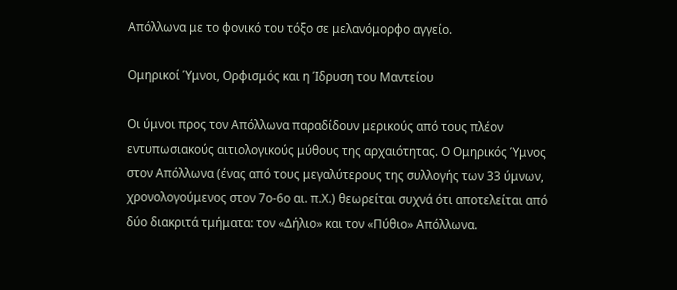Απόλλωνα με το φονικό του τόξο σε μελανόμορφο αγγείο.

Ομηρικοί Ύμνοι, Ορφισμός και η Ίδρυση του Μαντείου

Οι ύμνοι προς τον Απόλλωνα παραδίδουν μερικούς από τους πλέον εντυπωσιακούς αιτιολογικούς μύθους της αρχαιότητας. Ο Ομηρικός Ύμνος στον Απόλλωνα (ένας από τους μεγαλύτερους της συλλογής των 33 ύμνων, χρονολογούμενος στον 7ο-6ο αι. π.Χ.) θεωρείται συχνά ότι αποτελείται από δύο διακριτά τμήματα: τον «Δήλιο» και τον «Πύθιο» Απόλλωνα.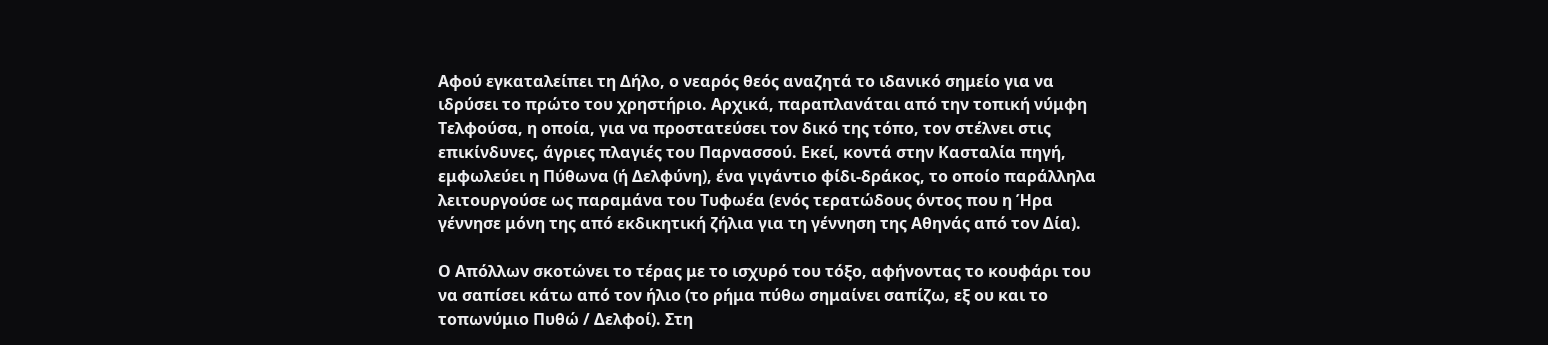Αφού εγκαταλείπει τη Δήλο, ο νεαρός θεός αναζητά το ιδανικό σημείο για να ιδρύσει το πρώτο του χρηστήριο. Αρχικά, παραπλανάται από την τοπική νύμφη Τελφούσα, η οποία, για να προστατεύσει τον δικό της τόπο, τον στέλνει στις επικίνδυνες, άγριες πλαγιές του Παρνασσού. Εκεί, κοντά στην Κασταλία πηγή, εμφωλεύει η Πύθωνα (ή Δελφύνη), ένα γιγάντιο φίδι-δράκος, το οποίο παράλληλα λειτουργούσε ως παραμάνα του Τυφωέα (ενός τερατώδους όντος που η Ήρα γέννησε μόνη της από εκδικητική ζήλια για τη γέννηση της Αθηνάς από τον Δία).

Ο Απόλλων σκοτώνει το τέρας με το ισχυρό του τόξο, αφήνοντας το κουφάρι του να σαπίσει κάτω από τον ήλιο (το ρήμα πύθω σημαίνει σαπίζω, εξ ου και το τοπωνύμιο Πυθώ / Δελφοί). Στη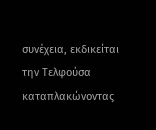συνέχεια, εκδικείται την Τελφούσα καταπλακώνοντας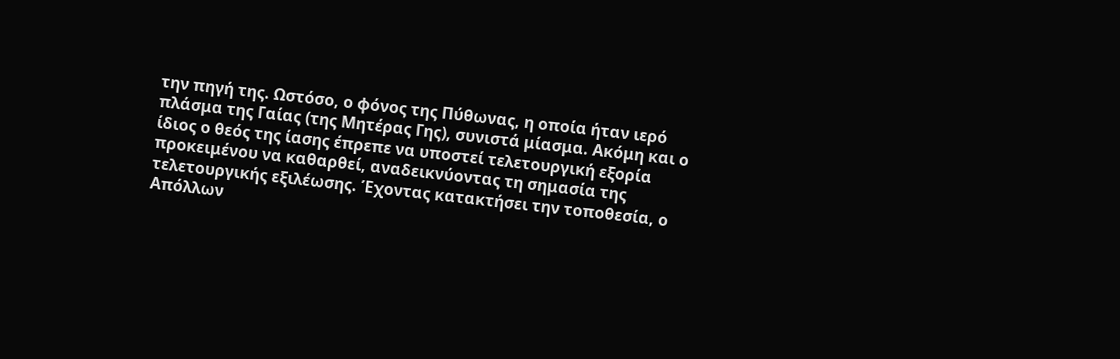την πηγή της. Ωστόσο, ο φόνος της Πύθωνας, η οποία ήταν ιερό πλάσμα της Γαίας (της Μητέρας Γης), συνιστά μίασμα. Ακόμη και ο ίδιος ο θεός της ίασης έπρεπε να υποστεί τελετουργική εξορία προκειμένου να καθαρθεί, αναδεικνύοντας τη σημασία της τελετουργικής εξιλέωσης. Έχοντας κατακτήσει την τοποθεσία, ο Απόλλων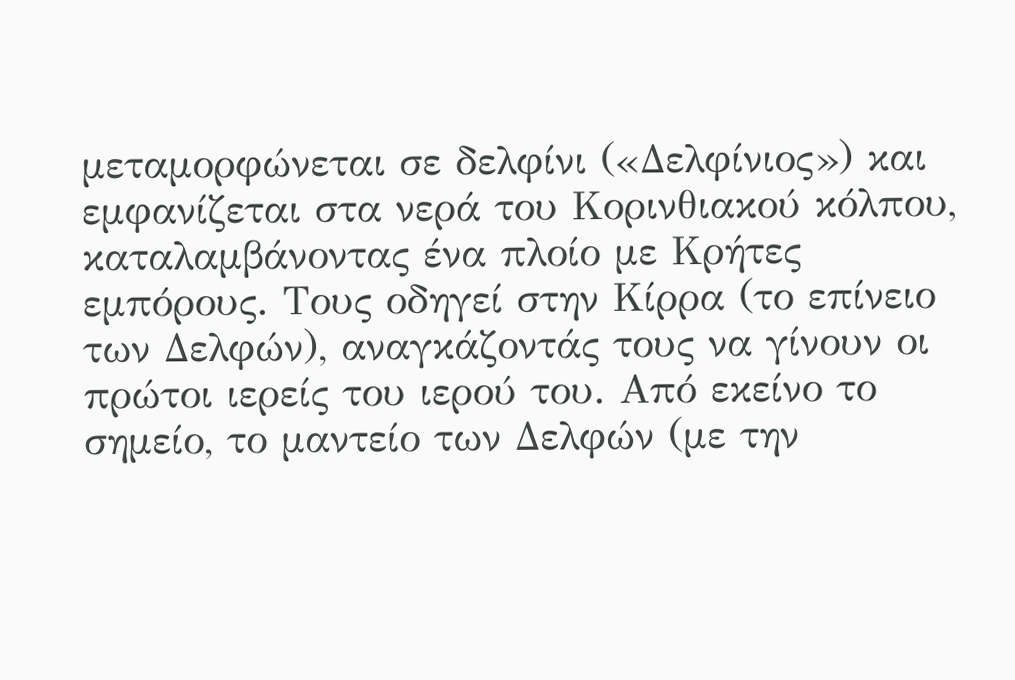μεταμορφώνεται σε δελφίνι («Δελφίνιος») και εμφανίζεται στα νερά του Κορινθιακού κόλπου, καταλαμβάνοντας ένα πλοίο με Κρήτες εμπόρους. Τους οδηγεί στην Κίρρα (το επίνειο των Δελφών), αναγκάζοντάς τους να γίνουν οι πρώτοι ιερείς του ιερού του. Από εκείνο το σημείο, το μαντείο των Δελφών (με την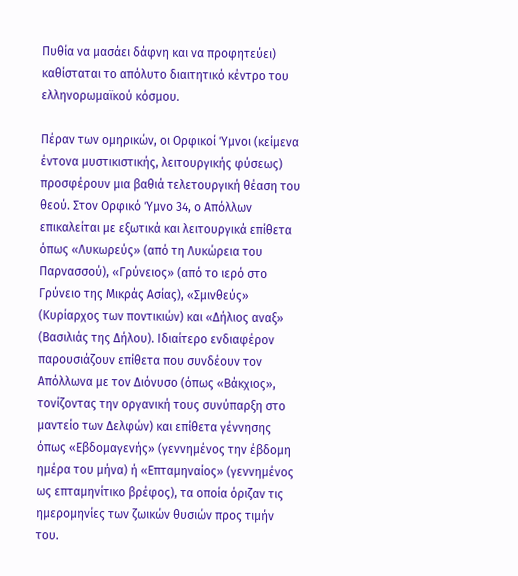Πυθία να μασάει δάφνη και να προφητεύει) καθίσταται το απόλυτο διαιτητικό κέντρο του ελληνορωμαϊκού κόσμου.

Πέραν των ομηρικών, οι Ορφικοί Ύμνοι (κείμενα έντονα μυστικιστικής, λειτουργικής φύσεως) προσφέρουν μια βαθιά τελετουργική θέαση του θεού. Στον Ορφικό Ύμνο 34, ο Απόλλων επικαλείται με εξωτικά και λειτουργικά επίθετα όπως «Λυκωρεύς» (από τη Λυκώρεια του Παρνασσού), «Γρύνειος» (από το ιερό στο Γρύνειο της Μικράς Ασίας), «Σμινθεύς» (Κυρίαρχος των ποντικιών) και «Δήλιος αναξ» (Βασιλιάς της Δήλου). Ιδιαίτερο ενδιαφέρον παρουσιάζουν επίθετα που συνδέουν τον Απόλλωνα με τον Διόνυσο (όπως «Βάκχιος», τονίζοντας την οργανική τους συνύπαρξη στο μαντείο των Δελφών) και επίθετα γέννησης όπως «Εβδομαγενής» (γεννημένος την έβδομη ημέρα του μήνα) ή «Επταμηναίος» (γεννημένος ως επταμηνίτικο βρέφος), τα οποία όριζαν τις ημερομηνίες των ζωικών θυσιών προς τιμήν του.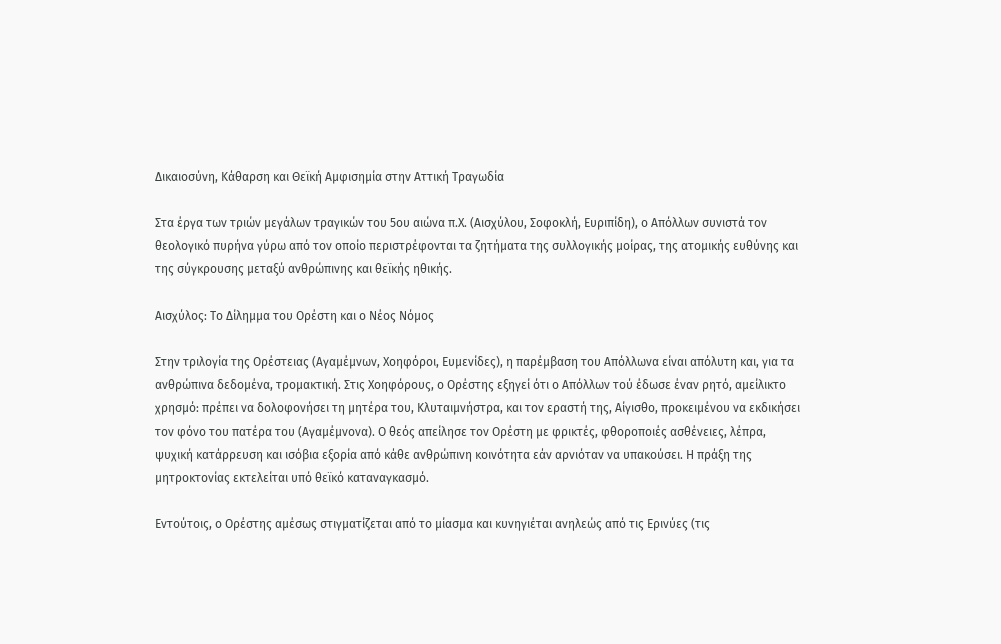Δικαιοσύνη, Κάθαρση και Θεϊκή Αμφισημία στην Αττική Τραγωδία

Στα έργα των τριών μεγάλων τραγικών του 5ου αιώνα π.Χ. (Αισχύλου, Σοφοκλή, Ευριπίδη), ο Απόλλων συνιστά τον θεολογικό πυρήνα γύρω από τον οποίο περιστρέφονται τα ζητήματα της συλλογικής μοίρας, της ατομικής ευθύνης και της σύγκρουσης μεταξύ ανθρώπινης και θεϊκής ηθικής.

Αισχύλος: Το Δίλημμα του Ορέστη και ο Νέος Νόμος

Στην τριλογία της Ορέστειας (Αγαμέμνων, Χοηφόροι, Ευμενίδες), η παρέμβαση του Απόλλωνα είναι απόλυτη και, για τα ανθρώπινα δεδομένα, τρομακτική. Στις Χοηφόρους, ο Ορέστης εξηγεί ότι ο Απόλλων τού έδωσε έναν ρητό, αμείλικτο χρησμό: πρέπει να δολοφονήσει τη μητέρα του, Κλυταιμνήστρα, και τον εραστή της, Αίγισθο, προκειμένου να εκδικήσει τον φόνο του πατέρα του (Αγαμέμνονα). Ο θεός απείλησε τον Ορέστη με φρικτές, φθοροποιές ασθένειες, λέπρα, ψυχική κατάρρευση και ισόβια εξορία από κάθε ανθρώπινη κοινότητα εάν αρνιόταν να υπακούσει. Η πράξη της μητροκτονίας εκτελείται υπό θεϊκό καταναγκασμό.

Εντούτοις, ο Ορέστης αμέσως στιγματίζεται από το μίασμα και κυνηγιέται ανηλεώς από τις Ερινύες (τις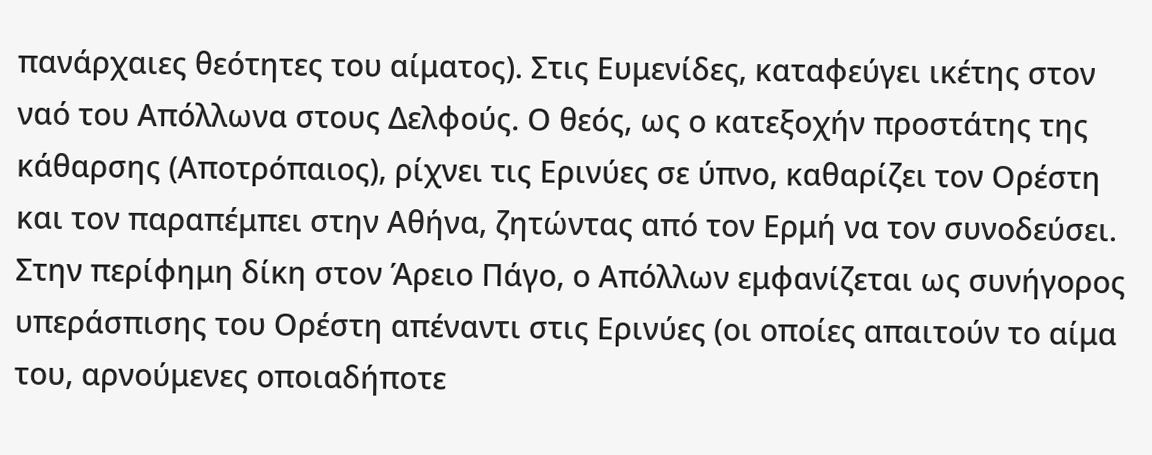πανάρχαιες θεότητες του αίματος). Στις Ευμενίδες, καταφεύγει ικέτης στον ναό του Απόλλωνα στους Δελφούς. Ο θεός, ως ο κατεξοχήν προστάτης της κάθαρσης (Αποτρόπαιος), ρίχνει τις Ερινύες σε ύπνο, καθαρίζει τον Ορέστη και τον παραπέμπει στην Αθήνα, ζητώντας από τον Ερμή να τον συνοδεύσει. Στην περίφημη δίκη στον Άρειο Πάγο, ο Απόλλων εμφανίζεται ως συνήγορος υπεράσπισης του Ορέστη απέναντι στις Ερινύες (οι οποίες απαιτούν το αίμα του, αρνούμενες οποιαδήποτε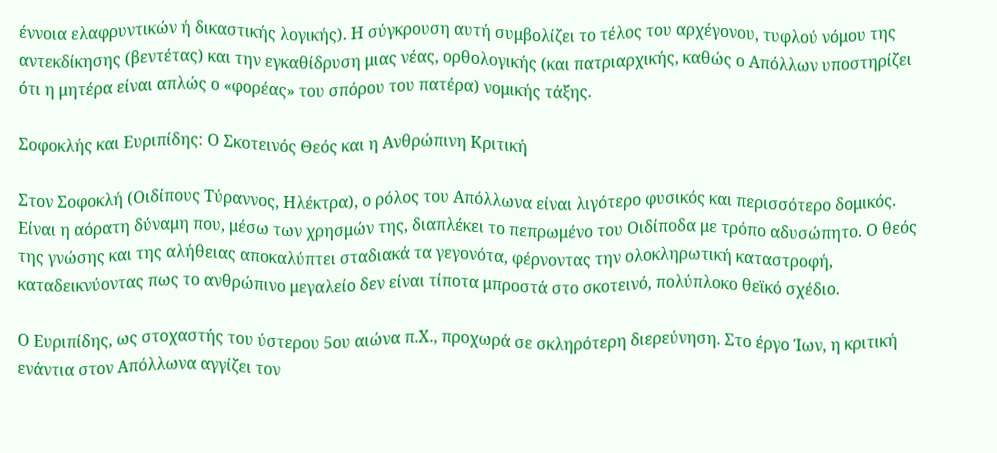έννοια ελαφρυντικών ή δικαστικής λογικής). Η σύγκρουση αυτή συμβολίζει το τέλος του αρχέγονου, τυφλού νόμου της αντεκδίκησης (βεντέτας) και την εγκαθίδρυση μιας νέας, ορθολογικής (και πατριαρχικής, καθώς ο Απόλλων υποστηρίζει ότι η μητέρα είναι απλώς ο «φορέας» του σπόρου του πατέρα) νομικής τάξης.

Σοφοκλής και Ευριπίδης: Ο Σκοτεινός Θεός και η Ανθρώπινη Κριτική

Στον Σοφοκλή (Οιδίπους Τύραννος, Ηλέκτρα), ο ρόλος του Απόλλωνα είναι λιγότερο φυσικός και περισσότερο δομικός. Είναι η αόρατη δύναμη που, μέσω των χρησμών της, διαπλέκει το πεπρωμένο του Οιδίποδα με τρόπο αδυσώπητο. Ο θεός της γνώσης και της αλήθειας αποκαλύπτει σταδιακά τα γεγονότα, φέρνοντας την ολοκληρωτική καταστροφή, καταδεικνύοντας πως το ανθρώπινο μεγαλείο δεν είναι τίποτα μπροστά στο σκοτεινό, πολύπλοκο θεϊκό σχέδιο.

Ο Ευριπίδης, ως στοχαστής του ύστερου 5ου αιώνα π.Χ., προχωρά σε σκληρότερη διερεύνηση. Στο έργο Ίων, η κριτική ενάντια στον Απόλλωνα αγγίζει τον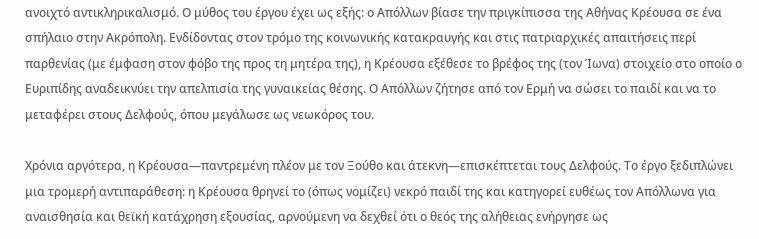ανοιχτό αντικληρικαλισμό. Ο μύθος του έργου έχει ως εξής: ο Απόλλων βίασε την πριγκίπισσα της Αθήνας Κρέουσα σε ένα σπήλαιο στην Ακρόπολη. Ενδίδοντας στον τρόμο της κοινωνικής κατακραυγής και στις πατριαρχικές απαιτήσεις περί παρθενίας (με έμφαση στον φόβο της προς τη μητέρα της), η Κρέουσα εξέθεσε το βρέφος της (τον Ίωνα) στοιχείο στο οποίο ο Ευριπίδης αναδεικνύει την απελπισία της γυναικείας θέσης. Ο Απόλλων ζήτησε από τον Ερμή να σώσει το παιδί και να το μεταφέρει στους Δελφούς, όπου μεγάλωσε ως νεωκόρος του.

Χρόνια αργότερα, η Κρέουσα—παντρεμένη πλέον με τον Ξούθο και άτεκνη—επισκέπτεται τους Δελφούς. Το έργο ξεδιπλώνει μια τρομερή αντιπαράθεση: η Κρέουσα θρηνεί το (όπως νομίζει) νεκρό παιδί της και κατηγορεί ευθέως τον Απόλλωνα για αναισθησία και θεϊκή κατάχρηση εξουσίας, αρνούμενη να δεχθεί ότι ο θεός της αλήθειας ενήργησε ως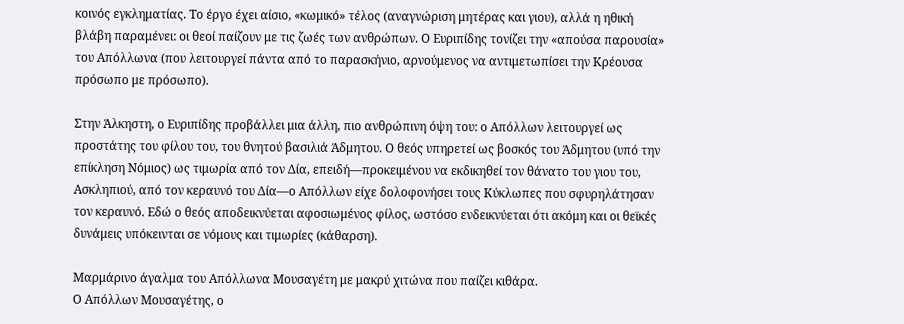κοινός εγκληματίας. Το έργο έχει αίσιο, «κωμικό» τέλος (αναγνώριση μητέρας και γιου), αλλά η ηθική βλάβη παραμένει: οι θεοί παίζουν με τις ζωές των ανθρώπων. Ο Ευριπίδης τονίζει την «απούσα παρουσία» του Απόλλωνα (που λειτουργεί πάντα από το παρασκήνιο, αρνούμενος να αντιμετωπίσει την Κρέουσα πρόσωπο με πρόσωπο).

Στην Άλκηστη, ο Ευριπίδης προβάλλει μια άλλη, πιο ανθρώπινη όψη του: ο Απόλλων λειτουργεί ως προστάτης του φίλου του, του θνητού βασιλιά Άδμητου. Ο θεός υπηρετεί ως βοσκός του Άδμητου (υπό την επίκληση Νόμιος) ως τιμωρία από τον Δία, επειδή—προκειμένου να εκδικηθεί τον θάνατο του γιου του, Ασκληπιού, από τον κεραυνό του Δία—ο Απόλλων είχε δολοφονήσει τους Κύκλωπες που σφυρηλάτησαν τον κεραυνό. Εδώ ο θεός αποδεικνύεται αφοσιωμένος φίλος, ωστόσο ενδεικνύεται ότι ακόμη και οι θεϊκές δυνάμεις υπόκεινται σε νόμους και τιμωρίες (κάθαρση).

Μαρμάρινο άγαλμα του Απόλλωνα Μουσαγέτη με μακρύ χιτώνα που παίζει κιθάρα.
Ο Απόλλων Μουσαγέτης, ο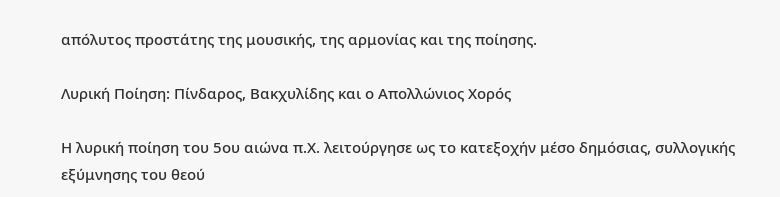απόλυτος προστάτης της μουσικής, της αρμονίας και της ποίησης.

Λυρική Ποίηση: Πίνδαρος, Βακχυλίδης και ο Απολλώνιος Χορός

Η λυρική ποίηση του 5ου αιώνα π.Χ. λειτούργησε ως το κατεξοχήν μέσο δημόσιας, συλλογικής εξύμνησης του θεού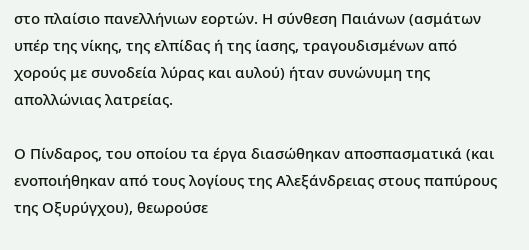στο πλαίσιο πανελλήνιων εορτών. Η σύνθεση Παιάνων (ασμάτων υπέρ της νίκης, της ελπίδας ή της ίασης, τραγουδισμένων από χορούς με συνοδεία λύρας και αυλού) ήταν συνώνυμη της απολλώνιας λατρείας.

Ο Πίνδαρος, του οποίου τα έργα διασώθηκαν αποσπασματικά (και ενοποιήθηκαν από τους λογίους της Αλεξάνδρειας στους παπύρους της Οξυρύγχου), θεωρούσε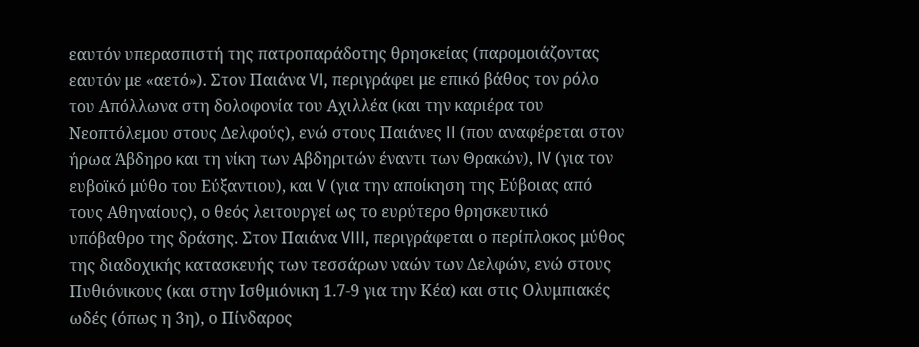εαυτόν υπερασπιστή της πατροπαράδοτης θρησκείας (παρομοιάζοντας εαυτόν με «αετό»). Στον Παιάνα VI, περιγράφει με επικό βάθος τον ρόλο του Απόλλωνα στη δολοφονία του Αχιλλέα (και την καριέρα του Νεοπτόλεμου στους Δελφούς), ενώ στους Παιάνες II (που αναφέρεται στον ήρωα Άβδηρο και τη νίκη των Αβδηριτών έναντι των Θρακών), IV (για τον ευβοϊκό μύθο του Εύξαντιου), και V (για την αποίκηση της Εύβοιας από τους Αθηναίους), ο θεός λειτουργεί ως το ευρύτερο θρησκευτικό υπόβαθρο της δράσης. Στον Παιάνα VIII, περιγράφεται ο περίπλοκος μύθος της διαδοχικής κατασκευής των τεσσάρων ναών των Δελφών, ενώ στους Πυθιόνικους (και στην Ισθμιόνικη 1.7-9 για την Κέα) και στις Ολυμπιακές ωδές (όπως η 3η), ο Πίνδαρος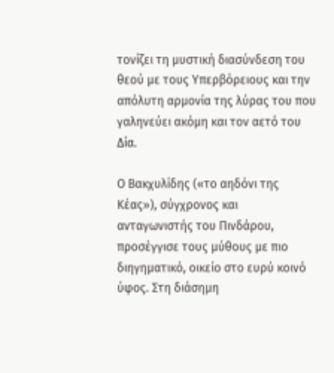τονίζει τη μυστική διασύνδεση του θεού με τους Υπερβόρειους και την απόλυτη αρμονία της λύρας του που γαληνεύει ακόμη και τον αετό του Δία.

Ο Βακχυλίδης («το αηδόνι της Κέας»), σύγχρονος και ανταγωνιστής του Πινδάρου, προσέγγισε τους μύθους με πιο διηγηματικό, οικείο στο ευρύ κοινό ύφος. Στη διάσημη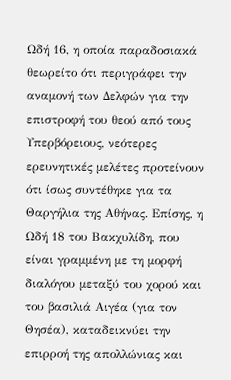Ωδή 16, η οποία παραδοσιακά θεωρείτο ότι περιγράφει την αναμονή των Δελφών για την επιστροφή του θεού από τους Υπερβόρειους, νεότερες ερευνητικές μελέτες προτείνουν ότι ίσως συντέθηκε για τα Θαργήλια της Αθήνας. Επίσης, η Ωδή 18 του Βακχυλίδη, που είναι γραμμένη με τη μορφή διαλόγου μεταξύ του χορού και του βασιλιά Αιγέα (για τον Θησέα), καταδεικνύει την επιρροή της απολλώνιας και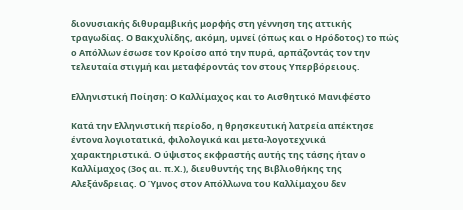διονυσιακής διθυραμβικής μορφής στη γέννηση της αττικής τραγωδίας. Ο Βακχυλίδης, ακόμη, υμνεί (όπως και ο Ηρόδοτος) το πώς ο Απόλλων έσωσε τον Κροίσο από την πυρά, αρπάζοντάς τον την τελευταία στιγμή και μεταφέροντάς τον στους Υπερβόρειους.

Ελληνιστική Ποίηση: Ο Καλλίμαχος και το Αισθητικό Μανιφέστο

Κατά την Ελληνιστική περίοδο, η θρησκευτική λατρεία απέκτησε έντονα λογιοτατικά, φιλολογικά και μετα-λογοτεχνικά χαρακτηριστικά. Ο ύψιστος εκφραστής αυτής της τάσης ήταν ο Καλλίμαχος (3ος αι. π.Χ.), διευθυντής της Βιβλιοθήκης της Αλεξάνδρειας. Ο Ύμνος στον Απόλλωνα του Καλλίμαχου δεν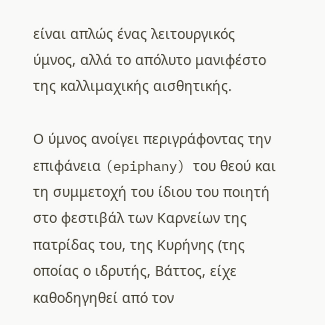είναι απλώς ένας λειτουργικός ύμνος, αλλά το απόλυτο μανιφέστο της καλλιμαχικής αισθητικής.

Ο ύμνος ανοίγει περιγράφοντας την επιφάνεια (epiphany) του θεού και τη συμμετοχή του ίδιου του ποιητή στο φεστιβάλ των Καρνείων της πατρίδας του, της Κυρήνης (της οποίας ο ιδρυτής, Βάττος, είχε καθοδηγηθεί από τον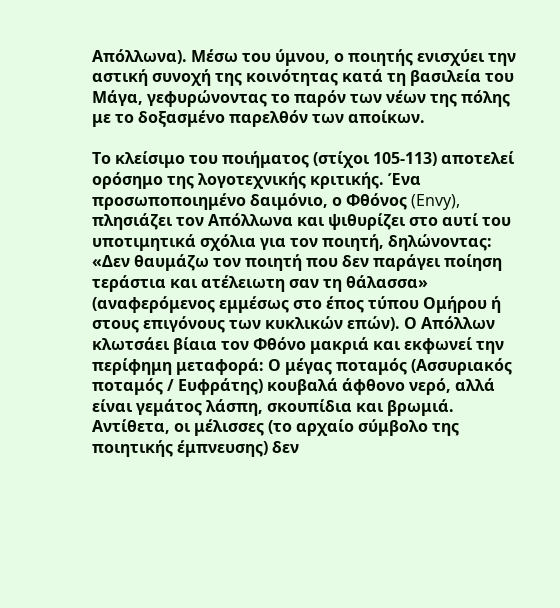Απόλλωνα). Μέσω του ύμνου, ο ποιητής ενισχύει την αστική συνοχή της κοινότητας κατά τη βασιλεία του Μάγα, γεφυρώνοντας το παρόν των νέων της πόλης με το δοξασμένο παρελθόν των αποίκων.

Το κλείσιμο του ποιήματος (στίχοι 105-113) αποτελεί ορόσημο της λογοτεχνικής κριτικής. Ένα προσωποποιημένο δαιμόνιο, ο Φθόνος (Envy), πλησιάζει τον Απόλλωνα και ψιθυρίζει στο αυτί του υποτιμητικά σχόλια για τον ποιητή, δηλώνοντας: «Δεν θαυμάζω τον ποιητή που δεν παράγει ποίηση τεράστια και ατέλειωτη σαν τη θάλασσα» (αναφερόμενος εμμέσως στο έπος τύπου Ομήρου ή στους επιγόνους των κυκλικών επών). Ο Απόλλων κλωτσάει βίαια τον Φθόνο μακριά και εκφωνεί την περίφημη μεταφορά: Ο μέγας ποταμός (Ασσυριακός ποταμός / Ευφράτης) κουβαλά άφθονο νερό, αλλά είναι γεμάτος λάσπη, σκουπίδια και βρωμιά. Αντίθετα, οι μέλισσες (το αρχαίο σύμβολο της ποιητικής έμπνευσης) δεν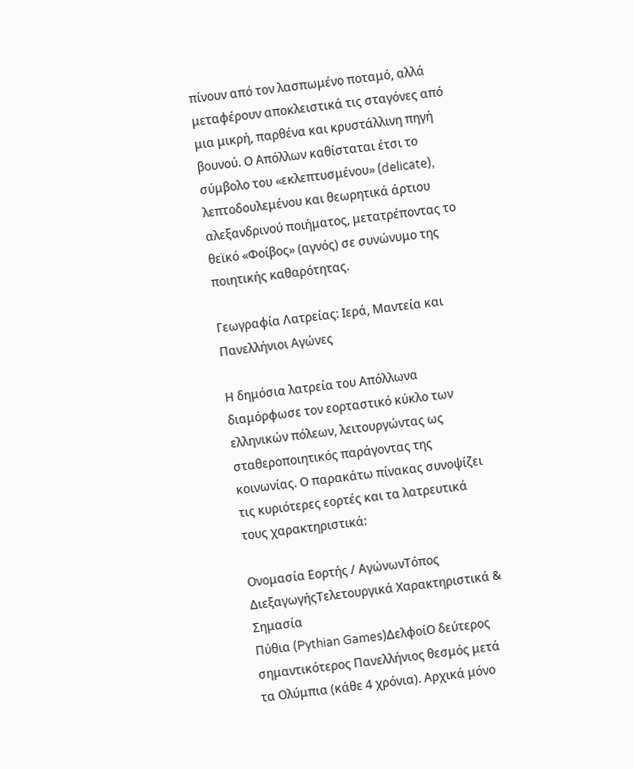πίνουν από τον λασπωμένο ποταμό, αλλά μεταφέρουν αποκλειστικά τις σταγόνες από μια μικρή, παρθένα και κρυστάλλινη πηγή βουνού. Ο Απόλλων καθίσταται έτσι το σύμβολο του «εκλεπτυσμένου» (delicate), λεπτοδουλεμένου και θεωρητικά άρτιου αλεξανδρινού ποιήματος, μετατρέποντας το θεϊκό «Φοίβος» (αγνός) σε συνώνυμο της ποιητικής καθαρότητας.

Γεωγραφία Λατρείας: Ιερά, Μαντεία και Πανελλήνιοι Αγώνες

Η δημόσια λατρεία του Απόλλωνα διαμόρφωσε τον εορταστικό κύκλο των ελληνικών πόλεων, λειτουργώντας ως σταθεροποιητικός παράγοντας της κοινωνίας. Ο παρακάτω πίνακας συνοψίζει τις κυριότερες εορτές και τα λατρευτικά τους χαρακτηριστικά:

Ονομασία Εορτής / ΑγώνωνΤόπος ΔιεξαγωγήςΤελετουργικά Χαρακτηριστικά & Σημασία
Πύθια (Pythian Games)ΔελφοίΟ δεύτερος σημαντικότερος Πανελλήνιος θεσμός μετά τα Ολύμπια (κάθε 4 χρόνια). Αρχικά μόνο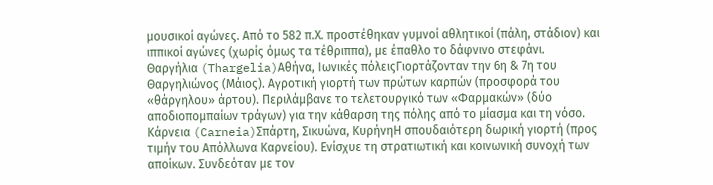μουσικοί αγώνες. Από το 582 π.Χ. προστέθηκαν γυμνοί αθλητικοί (πάλη, στάδιον) και ιππικοί αγώνες (χωρίς όμως τα τέθριππα), με έπαθλο το δάφνινο στεφάνι.
Θαργήλια (Thargelia)Αθήνα, Ιωνικές πόλειςΓιορτάζονταν την 6η & 7η του Θαργηλιώνος (Μάιος). Αγροτική γιορτή των πρώτων καρπών (προσφορά του «θάργηλου» άρτου). Περιλάμβανε το τελετουργικό των «Φαρμακών» (δύο αποδιοπομπαίων τράγων) για την κάθαρση της πόλης από το μίασμα και τη νόσο.
Κάρνεια (Carneia)Σπάρτη, Σικυώνα, ΚυρήνηΗ σπουδαιότερη δωρική γιορτή (προς τιμήν του Απόλλωνα Καρνείου). Ενίσχυε τη στρατιωτική και κοινωνική συνοχή των αποίκων. Συνδεόταν με τον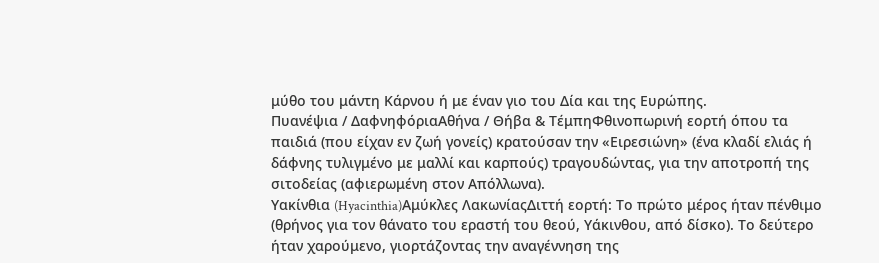μύθο του μάντη Κάρνου ή με έναν γιο του Δία και της Ευρώπης.
Πυανέψια / ΔαφνηφόριαΑθήνα / Θήβα & ΤέμπηΦθινοπωρινή εορτή όπου τα παιδιά (που είχαν εν ζωή γονείς) κρατούσαν την «Ειρεσιώνη» (ένα κλαδί ελιάς ή δάφνης τυλιγμένο με μαλλί και καρπούς) τραγουδώντας, για την αποτροπή της σιτοδείας (αφιερωμένη στον Απόλλωνα).
Υακίνθια (Hyacinthia)Αμύκλες ΛακωνίαςΔιττή εορτή: Το πρώτο μέρος ήταν πένθιμο (θρήνος για τον θάνατο του εραστή του θεού, Υάκινθου, από δίσκο). Το δεύτερο ήταν χαρούμενο, γιορτάζοντας την αναγέννηση της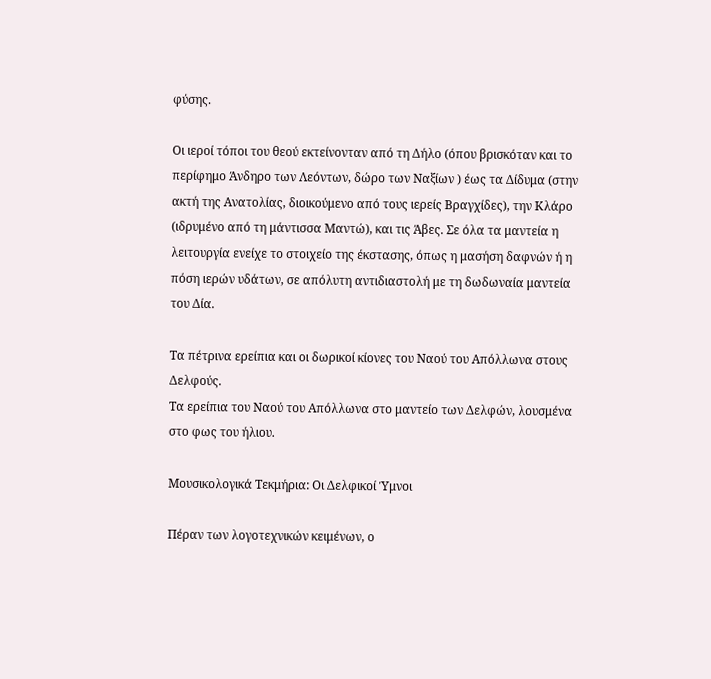φύσης.

Οι ιεροί τόποι του θεού εκτείνονταν από τη Δήλο (όπου βρισκόταν και το περίφημο Άνδηρο των Λεόντων, δώρο των Ναξίων ) έως τα Δίδυμα (στην ακτή της Ανατολίας, διοικούμενο από τους ιερείς Βραγχίδες), την Κλάρο (ιδρυμένο από τη μάντισσα Μαντώ), και τις Άβες. Σε όλα τα μαντεία η λειτουργία ενείχε το στοιχείο της έκστασης, όπως η μασήση δαφνών ή η πόση ιερών υδάτων, σε απόλυτη αντιδιαστολή με τη δωδωναία μαντεία του Δία.

Τα πέτρινα ερείπια και οι δωρικοί κίονες του Ναού του Απόλλωνα στους Δελφούς.
Τα ερείπια του Ναού του Απόλλωνα στο μαντείο των Δελφών, λουσμένα στο φως του ήλιου.

Μουσικολογικά Τεκμήρια: Οι Δελφικοί Ύμνοι

Πέραν των λογοτεχνικών κειμένων, ο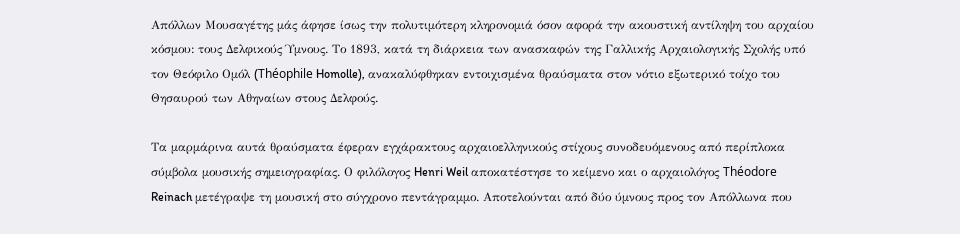Απόλλων Μουσαγέτης μάς άφησε ίσως την πολυτιμότερη κληρονομιά όσον αφορά την ακουστική αντίληψη του αρχαίου κόσμου: τους Δελφικούς Ύμνους. Το 1893, κατά τη διάρκεια των ανασκαφών της Γαλλικής Αρχαιολογικής Σχολής υπό τον Θεόφιλο Ομόλ (Théophile Homolle), ανακαλύφθηκαν εντοιχισμένα θραύσματα στον νότιο εξωτερικό τοίχο του Θησαυρού των Αθηναίων στους Δελφούς.

Τα μαρμάρινα αυτά θραύσματα έφεραν εγχάρακτους αρχαιοελληνικούς στίχους συνοδευόμενους από περίπλοκα σύμβολα μουσικής σημειογραφίας. Ο φιλόλογος Henri Weil αποκατέστησε το κείμενο και ο αρχαιολόγος Théodore Reinach μετέγραψε τη μουσική στο σύγχρονο πεντάγραμμο. Αποτελούνται από δύο ύμνους προς τον Απόλλωνα που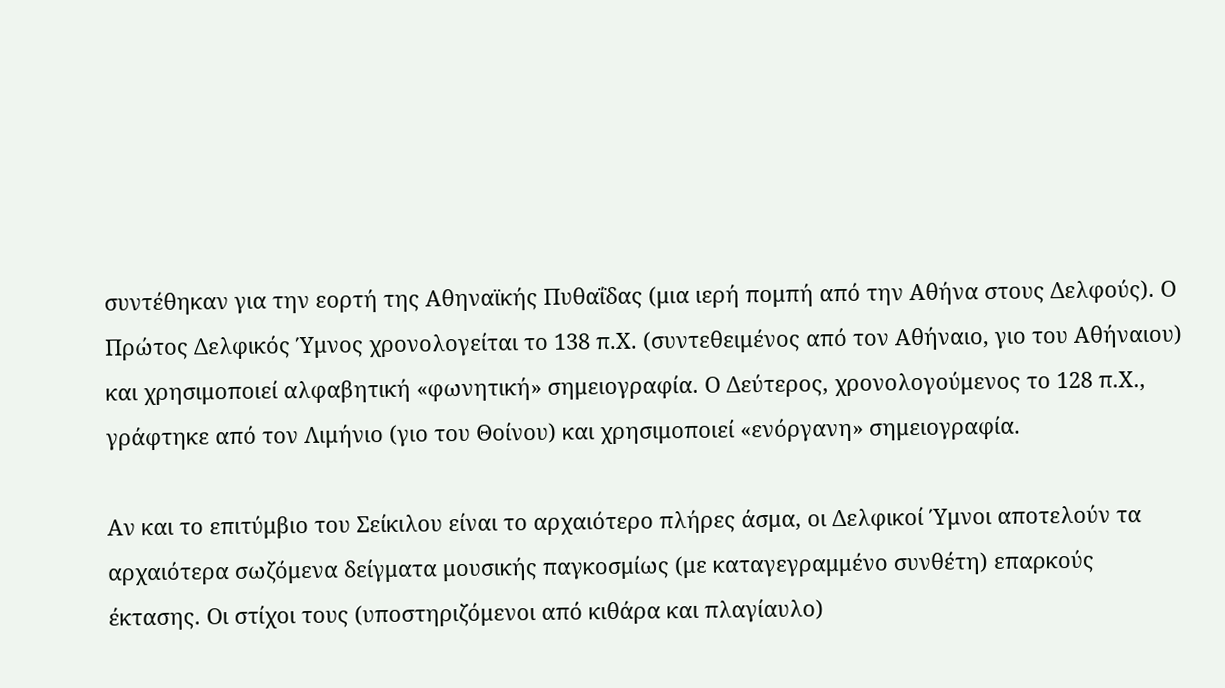συντέθηκαν για την εορτή της Αθηναϊκής Πυθαΐδας (μια ιερή πομπή από την Αθήνα στους Δελφούς). Ο Πρώτος Δελφικός Ύμνος χρονολογείται το 138 π.Χ. (συντεθειμένος από τον Αθήναιο, γιο του Αθήναιου) και χρησιμοποιεί αλφαβητική «φωνητική» σημειογραφία. Ο Δεύτερος, χρονολογούμενος το 128 π.Χ., γράφτηκε από τον Λιμήνιο (γιο του Θοίνου) και χρησιμοποιεί «ενόργανη» σημειογραφία.

Αν και το επιτύμβιο του Σείκιλου είναι το αρχαιότερο πλήρες άσμα, οι Δελφικοί Ύμνοι αποτελούν τα αρχαιότερα σωζόμενα δείγματα μουσικής παγκοσμίως (με καταγεγραμμένο συνθέτη) επαρκούς έκτασης. Οι στίχοι τους (υποστηριζόμενοι από κιθάρα και πλαγίαυλο)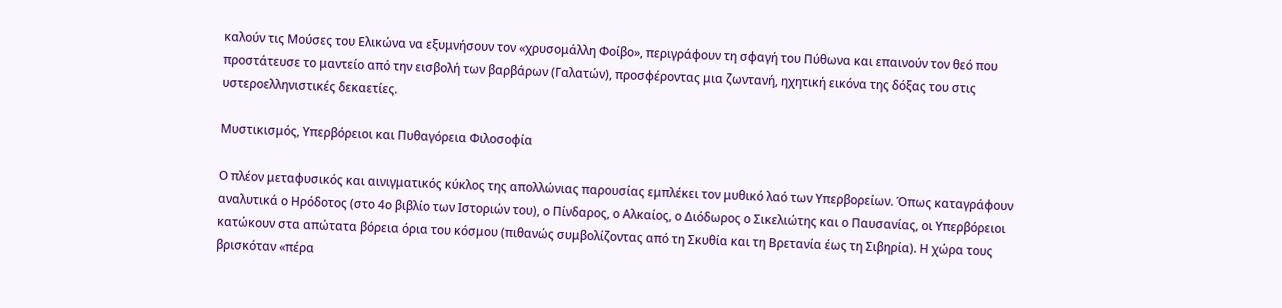καλούν τις Μούσες του Ελικώνα να εξυμνήσουν τον «χρυσομάλλη Φοίβο», περιγράφουν τη σφαγή του Πύθωνα και επαινούν τον θεό που προστάτευσε το μαντείο από την εισβολή των βαρβάρων (Γαλατών), προσφέροντας μια ζωντανή, ηχητική εικόνα της δόξας του στις υστεροελληνιστικές δεκαετίες.

Μυστικισμός, Υπερβόρειοι και Πυθαγόρεια Φιλοσοφία

Ο πλέον μεταφυσικός και αινιγματικός κύκλος της απολλώνιας παρουσίας εμπλέκει τον μυθικό λαό των Υπερβορείων. Όπως καταγράφουν αναλυτικά ο Ηρόδοτος (στο 4ο βιβλίο των Ιστοριών του), ο Πίνδαρος, ο Αλκαίος, ο Διόδωρος ο Σικελιώτης και ο Παυσανίας, οι Υπερβόρειοι κατώκουν στα απώτατα βόρεια όρια του κόσμου (πιθανώς συμβολίζοντας από τη Σκυθία και τη Βρετανία έως τη Σιβηρία). Η χώρα τους βρισκόταν «πέρα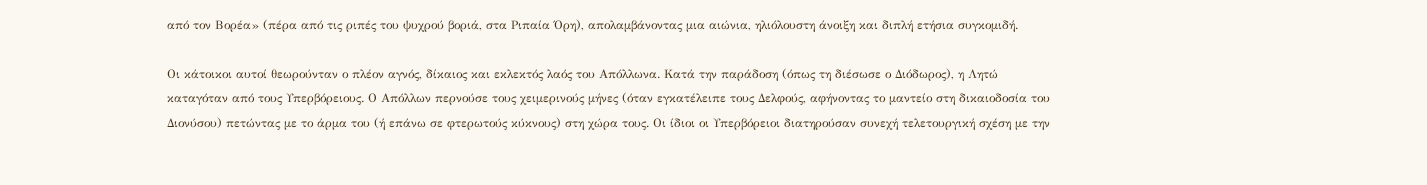από τον Βορέα» (πέρα από τις ριπές του ψυχρού βοριά, στα Ριπαία Όρη), απολαμβάνοντας μια αιώνια, ηλιόλουστη άνοιξη και διπλή ετήσια συγκομιδή.

Οι κάτοικοι αυτοί θεωρούνταν ο πλέον αγνός, δίκαιος και εκλεκτός λαός του Απόλλωνα. Κατά την παράδοση (όπως τη διέσωσε ο Διόδωρος), η Λητώ καταγόταν από τους Υπερβόρειους. Ο Απόλλων περνούσε τους χειμερινούς μήνες (όταν εγκατέλειπε τους Δελφούς, αφήνοντας το μαντείο στη δικαιοδοσία του Διονύσου) πετώντας με το άρμα του (ή επάνω σε φτερωτούς κύκνους) στη χώρα τους. Οι ίδιοι οι Υπερβόρειοι διατηρούσαν συνεχή τελετουργική σχέση με την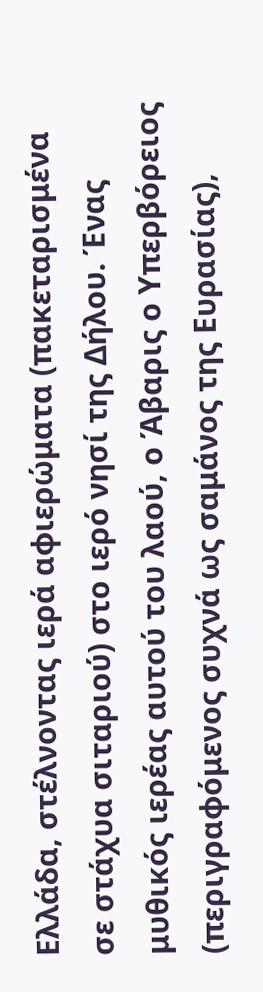Ελλάδα, στέλνοντας ιερά αφιερώματα (πακεταρισμένα σε στάχυα σιταριού) στο ιερό νησί της Δήλου. Ένας μυθικός ιερέας αυτού του λαού, ο Άβαρις ο Υπερβόρειος (περιγραφόμενος συχνά ως σαμάνος της Ευρασίας),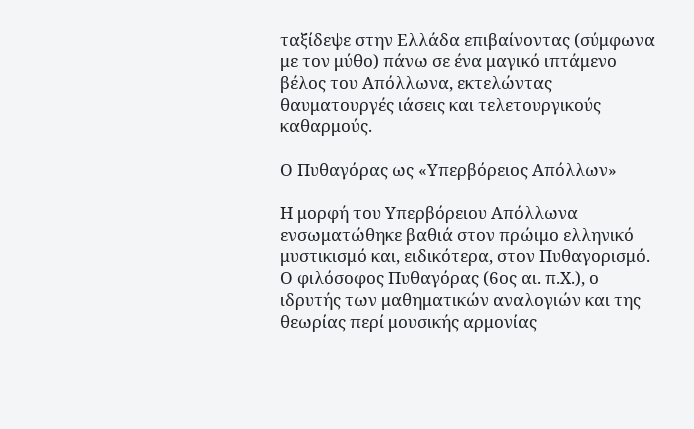ταξίδεψε στην Ελλάδα επιβαίνοντας (σύμφωνα με τον μύθο) πάνω σε ένα μαγικό ιπτάμενο βέλος του Απόλλωνα, εκτελώντας θαυματουργές ιάσεις και τελετουργικούς καθαρμούς.

Ο Πυθαγόρας ως «Υπερβόρειος Απόλλων»

Η μορφή του Υπερβόρειου Απόλλωνα ενσωματώθηκε βαθιά στον πρώιμο ελληνικό μυστικισμό και, ειδικότερα, στον Πυθαγορισμό. Ο φιλόσοφος Πυθαγόρας (6ος αι. π.Χ.), ο ιδρυτής των μαθηματικών αναλογιών και της θεωρίας περί μουσικής αρμονίας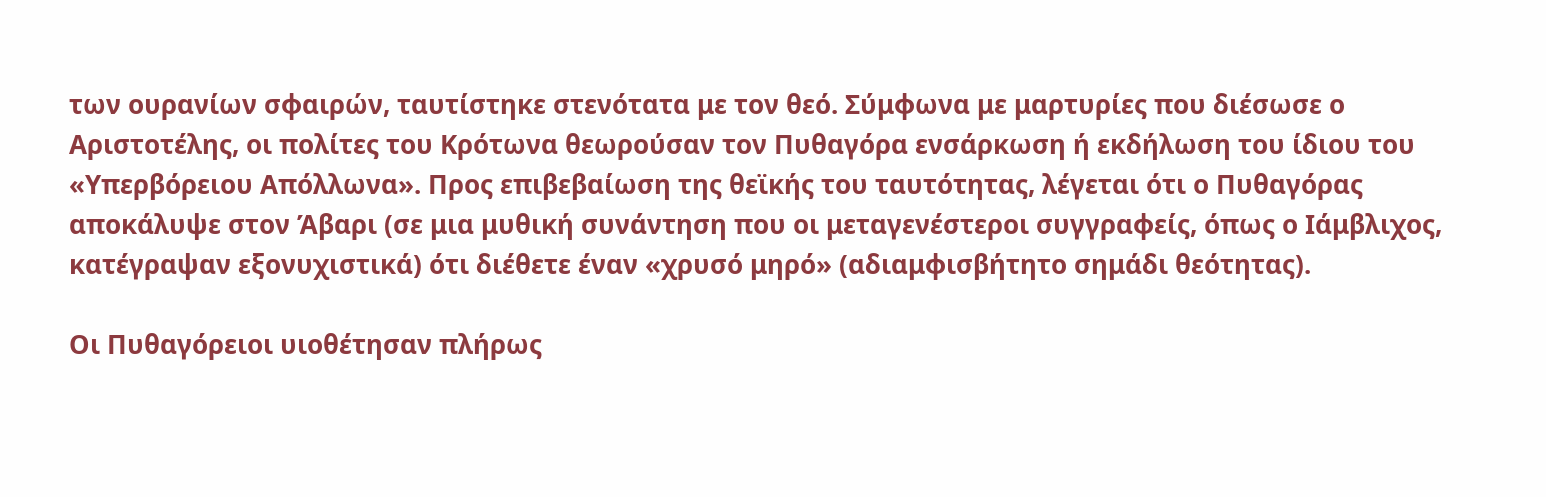των ουρανίων σφαιρών, ταυτίστηκε στενότατα με τον θεό. Σύμφωνα με μαρτυρίες που διέσωσε ο Αριστοτέλης, οι πολίτες του Κρότωνα θεωρούσαν τον Πυθαγόρα ενσάρκωση ή εκδήλωση του ίδιου του «Υπερβόρειου Απόλλωνα». Προς επιβεβαίωση της θεϊκής του ταυτότητας, λέγεται ότι ο Πυθαγόρας αποκάλυψε στον Άβαρι (σε μια μυθική συνάντηση που οι μεταγενέστεροι συγγραφείς, όπως ο Ιάμβλιχος, κατέγραψαν εξονυχιστικά) ότι διέθετε έναν «χρυσό μηρό» (αδιαμφισβήτητο σημάδι θεότητας).

Οι Πυθαγόρειοι υιοθέτησαν πλήρως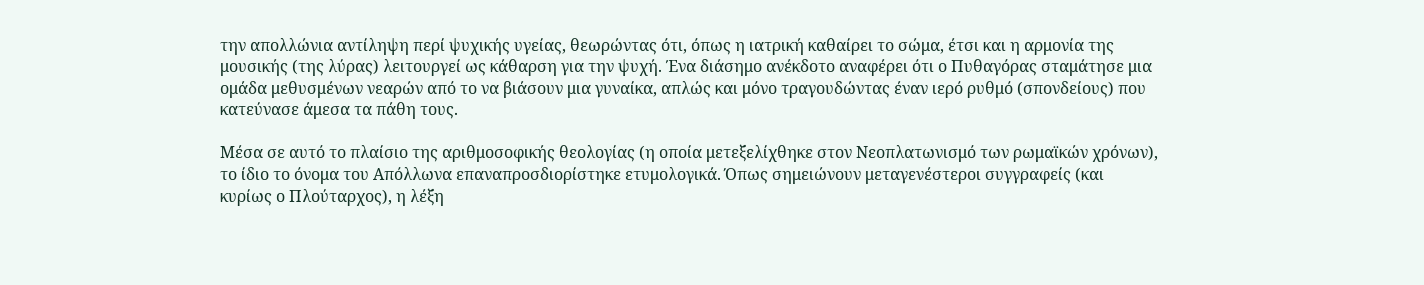την απολλώνια αντίληψη περί ψυχικής υγείας, θεωρώντας ότι, όπως η ιατρική καθαίρει το σώμα, έτσι και η αρμονία της μουσικής (της λύρας) λειτουργεί ως κάθαρση για την ψυχή. Ένα διάσημο ανέκδοτο αναφέρει ότι ο Πυθαγόρας σταμάτησε μια ομάδα μεθυσμένων νεαρών από το να βιάσουν μια γυναίκα, απλώς και μόνο τραγουδώντας έναν ιερό ρυθμό (σπονδείους) που κατεύνασε άμεσα τα πάθη τους.

Μέσα σε αυτό το πλαίσιο της αριθμοσοφικής θεολογίας (η οποία μετεξελίχθηκε στον Νεοπλατωνισμό των ρωμαϊκών χρόνων), το ίδιο το όνομα του Απόλλωνα επαναπροσδιορίστηκε ετυμολογικά. Όπως σημειώνουν μεταγενέστεροι συγγραφείς (και κυρίως ο Πλούταρχος), η λέξη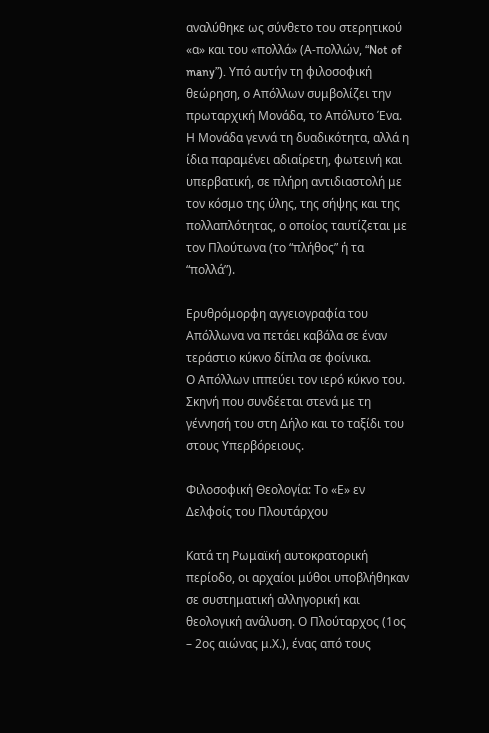αναλύθηκε ως σύνθετο του στερητικού «α» και του «πολλά» (Α-πολλών, “Not of many”). Υπό αυτήν τη φιλοσοφική θεώρηση, ο Απόλλων συμβολίζει την πρωταρχική Μονάδα, το Απόλυτο Ένα. Η Μονάδα γεννά τη δυαδικότητα, αλλά η ίδια παραμένει αδιαίρετη, φωτεινή και υπερβατική, σε πλήρη αντιδιαστολή με τον κόσμο της ύλης, της σήψης και της πολλαπλότητας, ο οποίος ταυτίζεται με τον Πλούτωνα (το “πλήθος” ή τα “πολλά”).

Ερυθρόμορφη αγγειογραφία του Απόλλωνα να πετάει καβάλα σε έναν τεράστιο κύκνο δίπλα σε φοίνικα.
Ο Απόλλων ιππεύει τον ιερό κύκνο του. Σκηνή που συνδέεται στενά με τη γέννησή του στη Δήλο και το ταξίδι του στους Υπερβόρειους.

Φιλοσοφική Θεολογία: Το «Ε» εν Δελφοίς του Πλουτάρχου

Κατά τη Ρωμαϊκή αυτοκρατορική περίοδο, οι αρχαίοι μύθοι υποβλήθηκαν σε συστηματική αλληγορική και θεολογική ανάλυση. Ο Πλούταρχος (1ος – 2ος αιώνας μ.Χ.), ένας από τους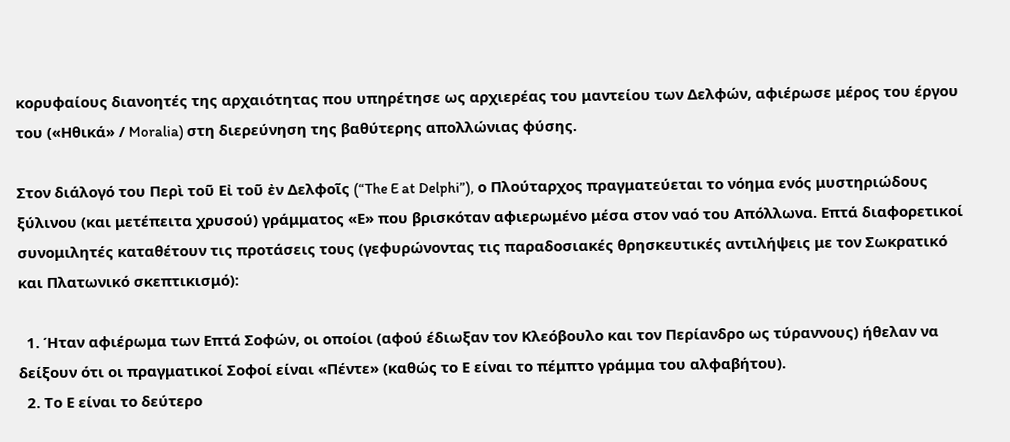κορυφαίους διανοητές της αρχαιότητας που υπηρέτησε ως αρχιερέας του μαντείου των Δελφών, αφιέρωσε μέρος του έργου του («Ηθικά» / Moralia) στη διερεύνηση της βαθύτερης απολλώνιας φύσης.

Στον διάλογό του Περὶ τοῦ Εἰ τοῦ ἐν Δελφοῖς (“The E at Delphi”), ο Πλούταρχος πραγματεύεται το νόημα ενός μυστηριώδους ξύλινου (και μετέπειτα χρυσού) γράμματος «Ε» που βρισκόταν αφιερωμένο μέσα στον ναό του Απόλλωνα. Επτά διαφορετικοί συνομιλητές καταθέτουν τις προτάσεις τους (γεφυρώνοντας τις παραδοσιακές θρησκευτικές αντιλήψεις με τον Σωκρατικό και Πλατωνικό σκεπτικισμό):

  1. Ήταν αφιέρωμα των Επτά Σοφών, οι οποίοι (αφού έδιωξαν τον Κλεόβουλο και τον Περίανδρο ως τύραννους) ήθελαν να δείξουν ότι οι πραγματικοί Σοφοί είναι «Πέντε» (καθώς το Ε είναι το πέμπτο γράμμα του αλφαβήτου).
  2. Το Ε είναι το δεύτερο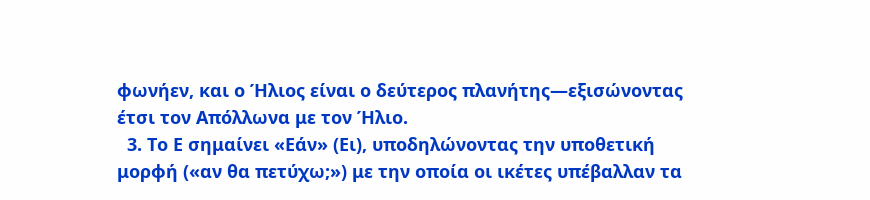φωνήεν, και ο Ήλιος είναι ο δεύτερος πλανήτης—εξισώνοντας έτσι τον Απόλλωνα με τον Ήλιο.
  3. Το Ε σημαίνει «Εάν» (Ει), υποδηλώνοντας την υποθετική μορφή («αν θα πετύχω;») με την οποία οι ικέτες υπέβαλλαν τα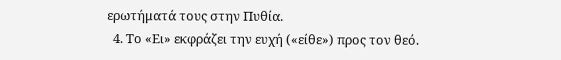ερωτήματά τους στην Πυθία.
  4. Το «Ει» εκφράζει την ευχή («είθε») προς τον θεό.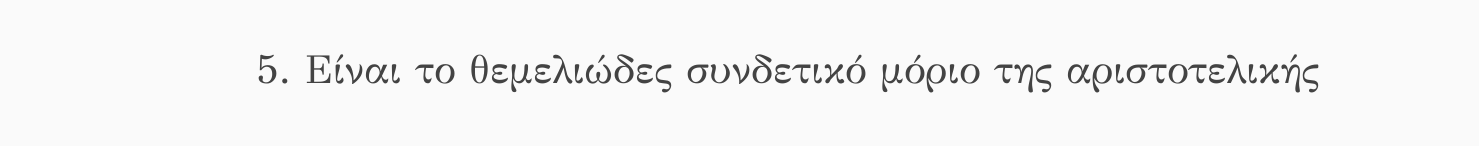5. Είναι το θεμελιώδες συνδετικό μόριο της αριστοτελικής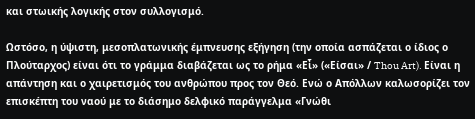και στωικής λογικής στον συλλογισμό.

Ωστόσο, η ύψιστη, μεσοπλατωνικής έμπνευσης εξήγηση (την οποία ασπάζεται ο ίδιος ο Πλούταρχος) είναι ότι το γράμμα διαβάζεται ως το ρήμα «Εἶ» («Είσαι» / Thou Art). Είναι η απάντηση και ο χαιρετισμός του ανθρώπου προς τον Θεό. Ενώ ο Απόλλων καλωσορίζει τον επισκέπτη του ναού με το διάσημο δελφικό παράγγελμα «Γνώθι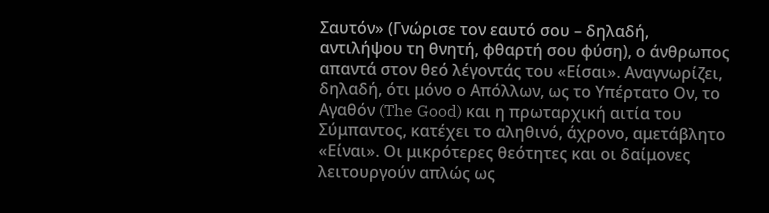Σαυτόν» (Γνώρισε τον εαυτό σου – δηλαδή, αντιλήψου τη θνητή, φθαρτή σου φύση), ο άνθρωπος απαντά στον θεό λέγοντάς του «Είσαι». Αναγνωρίζει, δηλαδή, ότι μόνο ο Απόλλων, ως το Υπέρτατο Ον, το Αγαθόν (The Good) και η πρωταρχική αιτία του Σύμπαντος, κατέχει το αληθινό, άχρονο, αμετάβλητο «Είναι». Οι μικρότερες θεότητες και οι δαίμονες λειτουργούν απλώς ως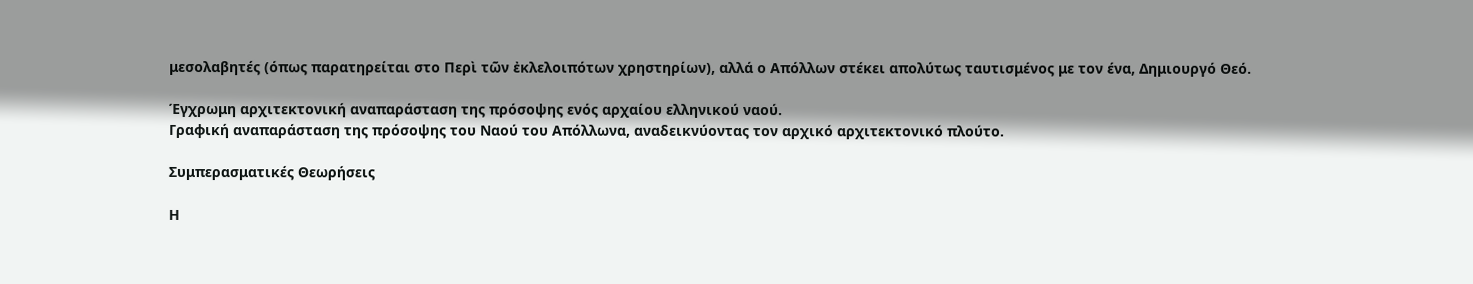μεσολαβητές (όπως παρατηρείται στο Περὶ τῶν ἐκλελοιπότων χρηστηρίων), αλλά ο Απόλλων στέκει απολύτως ταυτισμένος με τον ένα, Δημιουργό Θεό.

Έγχρωμη αρχιτεκτονική αναπαράσταση της πρόσοψης ενός αρχαίου ελληνικού ναού.
Γραφική αναπαράσταση της πρόσοψης του Ναού του Απόλλωνα, αναδεικνύοντας τον αρχικό αρχιτεκτονικό πλούτο.

Συμπερασματικές Θεωρήσεις

Η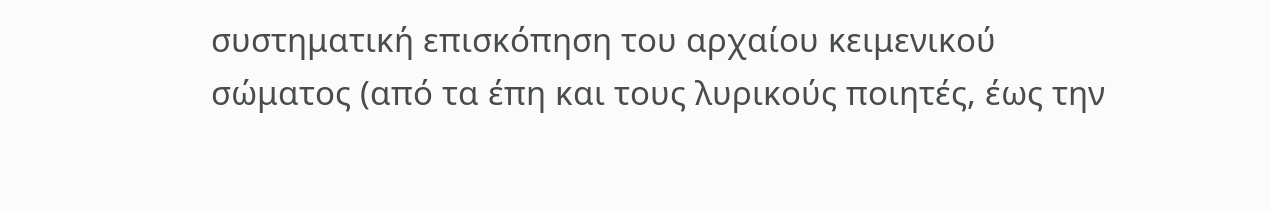συστηματική επισκόπηση του αρχαίου κειμενικού σώματος (από τα έπη και τους λυρικούς ποιητές, έως την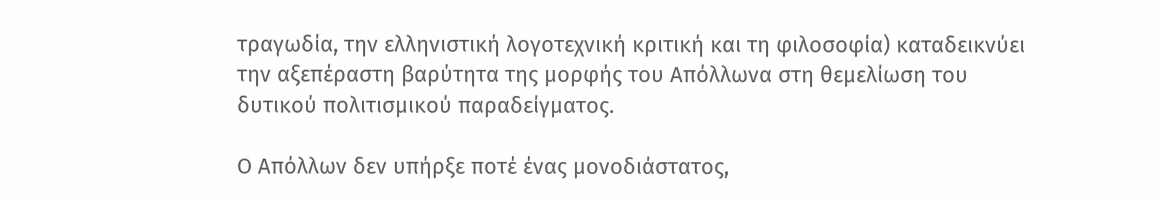τραγωδία, την ελληνιστική λογοτεχνική κριτική και τη φιλοσοφία) καταδεικνύει την αξεπέραστη βαρύτητα της μορφής του Απόλλωνα στη θεμελίωση του δυτικού πολιτισμικού παραδείγματος.

Ο Απόλλων δεν υπήρξε ποτέ ένας μονοδιάστατος,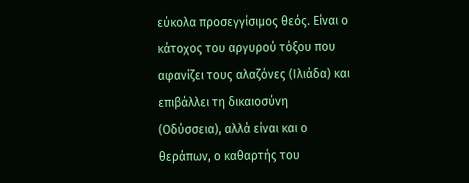εύκολα προσεγγίσιμος θεός. Είναι ο κάτοχος του αργυρού τόξου που αφανίζει τους αλαζόνες (Ιλιάδα) και επιβάλλει τη δικαιοσύνη (Οδύσσεια), αλλά είναι και ο θεράπων, ο καθαρτής του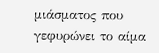μιάσματος που γεφυρώνει το αίμα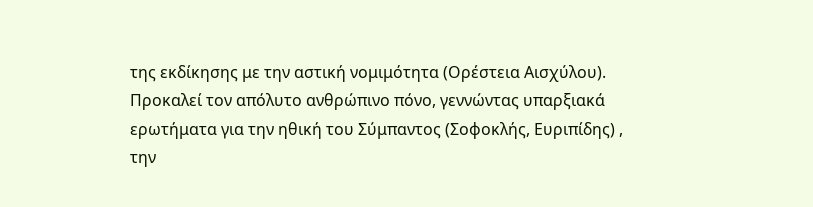της εκδίκησης με την αστική νομιμότητα (Ορέστεια Αισχύλου). Προκαλεί τον απόλυτο ανθρώπινο πόνο, γεννώντας υπαρξιακά ερωτήματα για την ηθική του Σύμπαντος (Σοφοκλής, Ευριπίδης) , την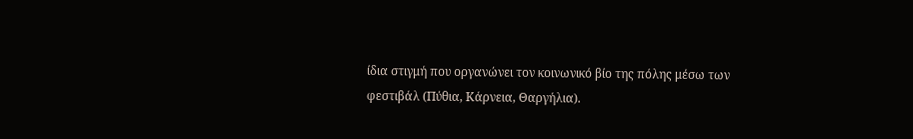ίδια στιγμή που οργανώνει τον κοινωνικό βίο της πόλης μέσω των φεστιβάλ (Πύθια, Κάρνεια, Θαργήλια).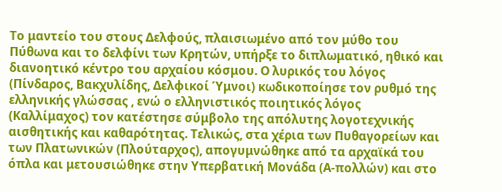Το μαντείο του στους Δελφούς, πλαισιωμένο από τον μύθο του Πύθωνα και το δελφίνι των Κρητών, υπήρξε το διπλωματικό, ηθικό και διανοητικό κέντρο του αρχαίου κόσμου. Ο λυρικός του λόγος (Πίνδαρος, Βακχυλίδης, Δελφικοί Ύμνοι) κωδικοποίησε τον ρυθμό της ελληνικής γλώσσας , ενώ ο ελληνιστικός ποιητικός λόγος (Καλλίμαχος) τον κατέστησε σύμβολο της απόλυτης λογοτεχνικής αισθητικής και καθαρότητας. Τελικώς, στα χέρια των Πυθαγορείων και των Πλατωνικών (Πλούταρχος), απογυμνώθηκε από τα αρχαϊκά του όπλα και μετουσιώθηκε στην Υπερβατική Μονάδα (Α-πολλών) και στο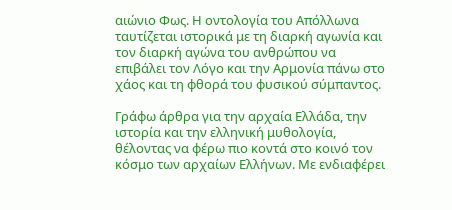αιώνιο Φως. Η οντολογία του Απόλλωνα ταυτίζεται ιστορικά με τη διαρκή αγωνία και τον διαρκή αγώνα του ανθρώπου να επιβάλει τον Λόγο και την Αρμονία πάνω στο χάος και τη φθορά του φυσικού σύμπαντος.

Γράφω άρθρα για την αρχαία Ελλάδα, την ιστορία και την ελληνική μυθολογία, θέλοντας να φέρω πιο κοντά στο κοινό τον κόσμο των αρχαίων Ελλήνων. Με ενδιαφέρει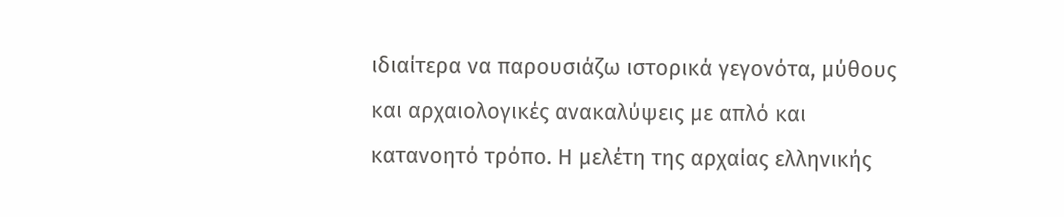ιδιαίτερα να παρουσιάζω ιστορικά γεγονότα, μύθους και αρχαιολογικές ανακαλύψεις με απλό και κατανοητό τρόπο. Η μελέτη της αρχαίας ελληνικής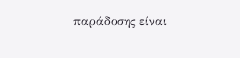παράδοσης είναι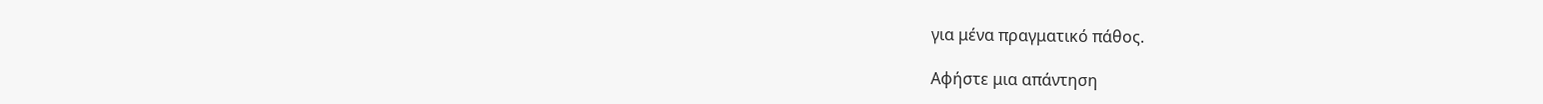για μένα πραγματικό πάθος.

Αφήστε μια απάντηση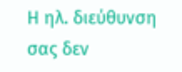Η ηλ. διεύθυνση σας δεν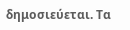δημοσιεύεται. Τα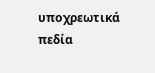υποχρεωτικά πεδία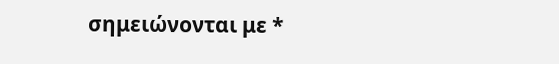σημειώνονται με *